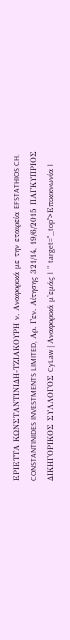ΕΡΙΕΤΤΑ ΚΩΝΣΤΑΝΤΙΝΙΔΗ-ΤΖΙΑΚΟΥΡΗ ν. Aναφορικά με την εταιρεία EFSTATHIOS CH. CONSTANTINIDES INVESTMENTS LIMITED, Αρ. Γεν. Αίτησης 321/14, 19/6/2015 ΠΑΓΚΥΠΡΙΟΣ ΔΙΚΗΓΟΡΙΚΟΣ ΣΥΛΛΟΓΟΣ CyLaw | Αναφορικά μ'εμάς | " target="_top">Επικοινωνία |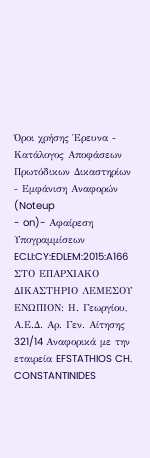Όροι χρήσης Έρευνα - Κατάλογος Αποφάσεων Πρωτόδικων Δικαστηρίων - Εμφάνιση Αναφορών (Noteup
- on)- Αφαίρεση Υπογραμμίσεων ECLI:CY:EDLEM:2015:A166 ΣΤΟ ΕΠΑΡΧΙΑΚΟ ΔΙΚΑΣΤΗΡΙΟ ΛΕΜΕΣΟΥ ΕΝΩΠΙΟΝ: Η. Γεωργίου, Α.Ε.Δ. Αρ. Γεν. Αίτησης 321/14 Aναφορικά με την εταιρεία EFSTATHIOS CH. CONSTANTINIDES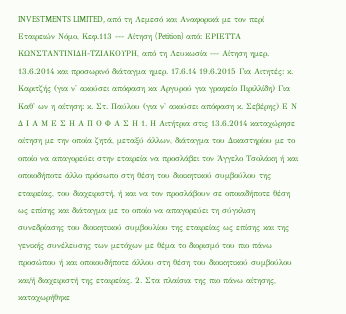INVESTMENTS LIMITED, από τη Λεμεσό και Αναφορικά με τον περί Εταιρειών Νόμο, Κεφ.113 --- Αίτηση (Petition) από: ΕΡΙΕΤΤΑ ΚΩΝΣΤΑΝΤΙΝΙΔΗ-ΤΖΙΑΚΟΥΡΗ, από τη Λευκωσία --- Αίτηση ημερ. 13.6.2014 και προσωρινό διάταγμα ημερ. 17.6.14 19.6.2015 Για Αιτητές: κ. Καριτζής (για ν' ακούσει απόφαση κα Αργυρού για γραφείο Πιριλλίδη) Για Καθ' ων η αίτηση: κ. Στ. Παύλου (για ν' ακούσει απόφαση κ. Σεβέρης) Ε Ν Δ Ι Α Μ Ε Σ Η Α Π Ο Φ Α Σ Η 1. Η Αιτήτρια στις 13.6.2014 καταχώρησε αίτηση με την οποία ζητά, μεταξύ άλλων, διάταγμα του Δικαστηρίου με το οποίο να απαγορεύει στην εταιρεία να προσλάβει τον Άγγελο Τσολάκη ή και οποιοδήποτε άλλο πρόσωπο στη θέση του διοικητικού συμβούλου της εταιρείας, του διαχειριστή, ή και να τον προσλάβουν σε οποιαδήποτε θέση ως επίσης και διάταγμα με το οποίο να απαγορεύει τη σύγκλιση συνεδρίασης του διοικητικού συμβουλίου της εταιρείας ως επίσης και της γενικής συνέλευσης των μετόχων με θέμα το διορισμό του πιο πάνω προσώπου ή και οποιουδήποτε άλλου στη θέση του διοικητικού συμβούλου και/ή διαχειριστή της εταιρείας. 2. Στα πλαίσια της πιο πάνω αίτησης, καταχωρήθηκε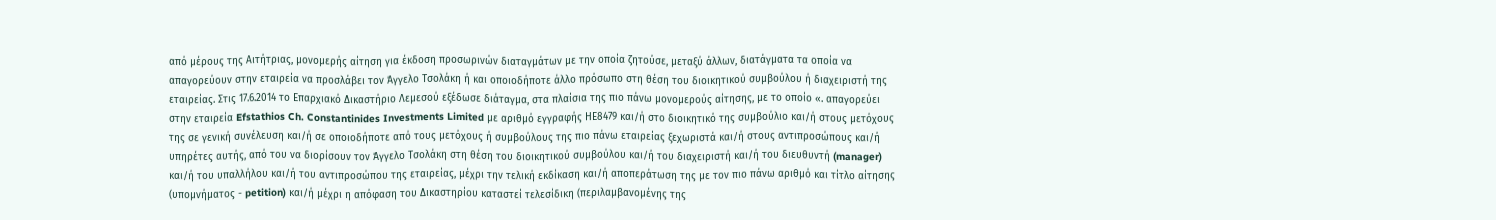από μέρους της Αιτήτριας, μονομερής αίτηση για έκδοση προσωρινών διαταγμάτων με την οποία ζητούσε, μεταξύ άλλων, διατάγματα τα οποία να απαγορεύουν στην εταιρεία να προσλάβει τον Άγγελο Τσολάκη ή και οποιοδήποτε άλλο πρόσωπο στη θέση του διοικητικού συμβούλου ή διαχειριστή της εταιρείας. Στις 17.6.2014 το Επαρχιακό Δικαστήριο Λεμεσού εξέδωσε διάταγμα, στα πλαίσια της πιο πάνω μονομερούς αίτησης, με το οποίο «. απαγορεύει στην εταιρεία Efstathios Ch. Constantinides Investments Limited με αριθμό εγγραφής ΗΕ8479 και/ή στο διοικητικό της συμβούλιο και/ή στους μετόχους της σε γενική συνέλευση και/ή σε οποιοδήποτε από τους μετόχους ή συμβούλους της πιο πάνω εταιρείας ξεχωριστά και/ή στους αντιπροσώπους και/ή υπηρέτες αυτής, από του να διορίσουν τον Άγγελο Τσολάκη στη θέση του διοικητικού συμβούλου και/ή του διαχειριστή και/ή του διευθυντή (manager) και/ή του υπαλλήλου και/ή του αντιπροσώπου της εταιρείας, μέχρι την τελική εκδίκαση και/ή αποπεράτωση της με τον πιο πάνω αριθμό και τίτλο αίτησης (υπομνήματος - petition) και/ή μέχρι η απόφαση του Δικαστηρίου καταστεί τελεσίδικη (περιλαμβανομένης της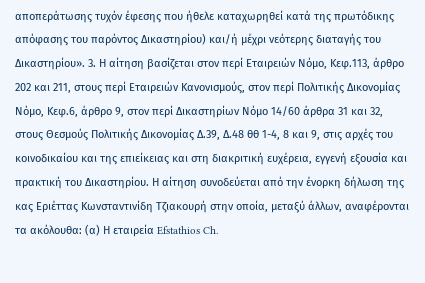αποπεράτωσης τυχόν έφεσης που ήθελε καταχωρηθεί κατά της πρωτόδικης απόφασης του παρόντος Δικαστηρίου) και/ή μέχρι νεότερης διαταγής του Δικαστηρίου». 3. Η αίτηση βασίζεται στον περί Εταιρειών Νόμο, Κεφ.113, άρθρο 202 και 211, στους περί Εταιρειών Κανονισμούς, στον περί Πολιτικής Δικονομίας Νόμο, Κεφ.6, άρθρο 9, στον περί Δικαστηρίων Νόμο 14/60 άρθρα 31 και 32, στους Θεσμούς Πολιτικής Δικονομίας Δ.39, Δ.48 θθ 1-4, 8 και 9, στις αρχές του κοινοδικαίου και της επιείκειας και στη διακριτική ευχέρεια, εγγενή εξουσία και πρακτική του Δικαστηρίου. Η αίτηση συνοδεύεται από την ένορκη δήλωση της κας Εριέττας Κωνσταντινίδη Τζιακουρή στην οποία, μεταξύ άλλων, αναφέρονται τα ακόλουθα: (α) Η εταιρεία Efstathios Ch.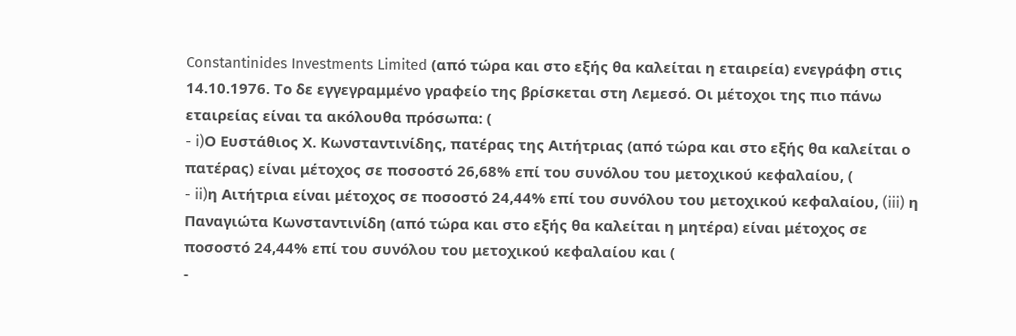Constantinides Investments Limited (από τώρα και στο εξής θα καλείται η εταιρεία) ενεγράφη στις 14.10.1976. Το δε εγγεγραμμένο γραφείο της βρίσκεται στη Λεμεσό. Οι μέτοχοι της πιο πάνω εταιρείας είναι τα ακόλουθα πρόσωπα: (
- i)Ο Ευστάθιος Χ. Κωνσταντινίδης, πατέρας της Αιτήτριας (από τώρα και στο εξής θα καλείται ο πατέρας) είναι μέτοχος σε ποσοστό 26,68% επί του συνόλου του μετοχικού κεφαλαίου, (
- ii)η Αιτήτρια είναι μέτοχος σε ποσοστό 24,44% επί του συνόλου του μετοχικού κεφαλαίου, (iii) η Παναγιώτα Κωνσταντινίδη (από τώρα και στο εξής θα καλείται η μητέρα) είναι μέτοχος σε ποσοστό 24,44% επί του συνόλου του μετοχικού κεφαλαίου και (
-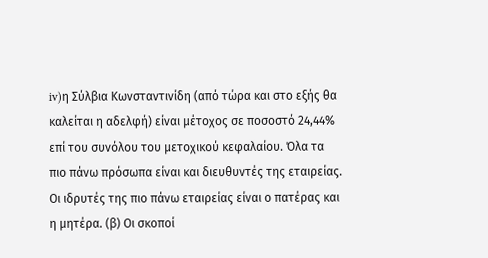iv)η Σύλβια Κωνσταντινίδη (από τώρα και στο εξής θα καλείται η αδελφή) είναι μέτοχος σε ποσοστό 24,44% επί του συνόλου του μετοχικού κεφαλαίου. Όλα τα πιο πάνω πρόσωπα είναι και διευθυντές της εταιρείας. Οι ιδρυτές της πιο πάνω εταιρείας είναι ο πατέρας και η μητέρα. (β) Οι σκοποί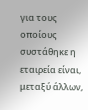για τους οποίους συστάθηκε η εταιρεία είναι, μεταξύ άλλων,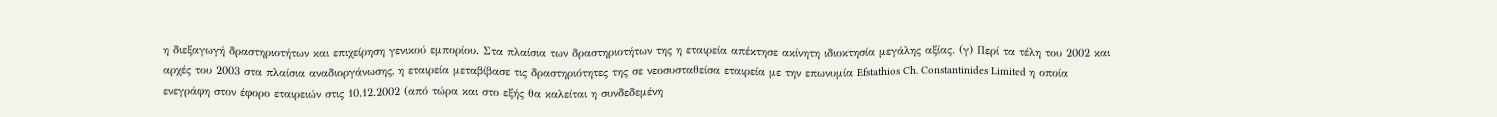η διεξαγωγή δραστηριοτήτων και επιχείρηση γενικού εμπορίου. Στα πλαίσια των δραστηριοτήτων της η εταιρεία απέκτησε ακίνητη ιδιοκτησία μεγάλης αξίας. (γ) Περί τα τέλη του 2002 και αρχές του 2003 στα πλαίσια αναδιοργάνωσης, η εταιρεία μεταβίβασε τις δραστηριότητες της σε νεοσυσταθείσα εταιρεία με την επωνυμία Efstathios Ch. Constantinides Limited η οποία ενεγράφη στον έφορο εταιρειών στις 10.12.2002 (από τώρα και στο εξής θα καλείται η συνδεδεμένη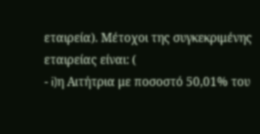εταιρεία). Μέτοχοι της συγκεκριμένης εταιρείας είναι: (
- i)η Αιτήτρια με ποσοστό 50,01% του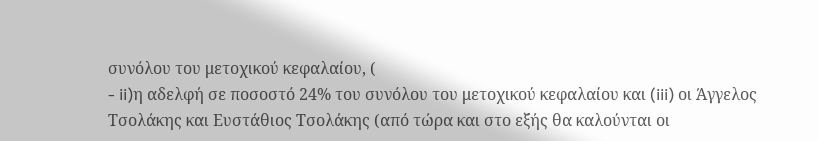συνόλου του μετοχικού κεφαλαίου, (
- ii)η αδελφή σε ποσοστό 24% του συνόλου του μετοχικού κεφαλαίου και (iii) οι Άγγελος Τσολάκης και Ευστάθιος Τσολάκης (από τώρα και στο εξής θα καλούνται οι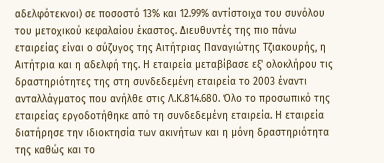αδελφότεκνοι) σε ποσοστό 13% και 12.99% αντίστοιχα του συνόλου του μετοχικού κεφαλαίου έκαστος. Διευθυντές της πιο πάνω εταιρείας είναι ο σύζυγος της Αιτήτριας Παναγιώτης Τζιακουρής, η Αιτήτρια και η αδελφή της. Η εταιρεία μεταβίβασε εξ' ολοκλήρου τις δραστηριότητες της στη συνδεδεμένη εταιρεία το 2003 έναντι ανταλλάγματος που ανήλθε στις Λ.Κ.814.680. Όλο το προσωπικό της εταιρείας εργοδοτήθηκε από τη συνδεδεμένη εταιρεία. Η εταιρεία διατήρησε την ιδιοκτησία των ακινήτων και η μόνη δραστηριότητα της καθώς και το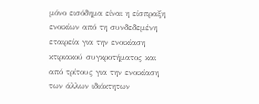μόνο εισόδημα είναι η είσπραξη ενοικίων από τη συνδεδεμένη εταιρεία για την ενοικίαση κτιριακού συγκροτήματος και από τρίτους για την ενοικίαση των άλλων ιδιόκτητων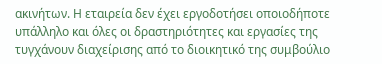ακινήτων. Η εταιρεία δεν έχει εργοδοτήσει οποιοδήποτε υπάλληλο και όλες οι δραστηριότητες και εργασίες της τυγχάνουν διαχείρισης από το διοικητικό της συμβούλιο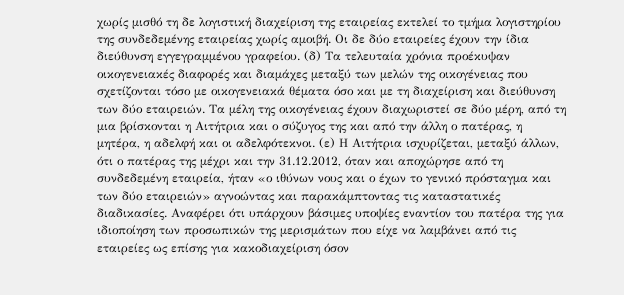χωρίς μισθό τη δε λογιστική διαχείριση της εταιρείας εκτελεί το τμήμα λογιστηρίου της συνδεδεμένης εταιρείας χωρίς αμοιβή. Οι δε δύο εταιρείες έχουν την ίδια διεύθυνση εγγεγραμμένου γραφείου. (δ) Τα τελευταία χρόνια προέκυψαν οικογενειακές διαφορές και διαμάχες μεταξύ των μελών της οικογένειας που σχετίζονται τόσο με οικογενειακά θέματα όσο και με τη διαχείριση και διεύθυνση των δύο εταιρειών. Τα μέλη της οικογένειας έχουν διαχωριστεί σε δύο μέρη, από τη μια βρίσκονται η Αιτήτρια και ο σύζυγος της και από την άλλη ο πατέρας, η μητέρα, η αδελφή και οι αδελφότεκνοι. (ε) Η Αιτήτρια ισχυρίζεται, μεταξύ άλλων, ότι ο πατέρας της μέχρι και την 31.12.2012, όταν και αποχώρησε από τη συνδεδεμένη εταιρεία, ήταν «ο ιθύνων νους και ο έχων το γενικό πρόσταγμα και των δύο εταιρειών» αγνοώντας και παρακάμπτοντας τις καταστατικές διαδικασίες. Αναφέρει ότι υπάρχουν βάσιμες υποψίες εναντίον του πατέρα της για ιδιοποίηση των προσωπικών της μερισμάτων που είχε να λαμβάνει από τις εταιρείες ως επίσης για κακοδιαχείριση όσον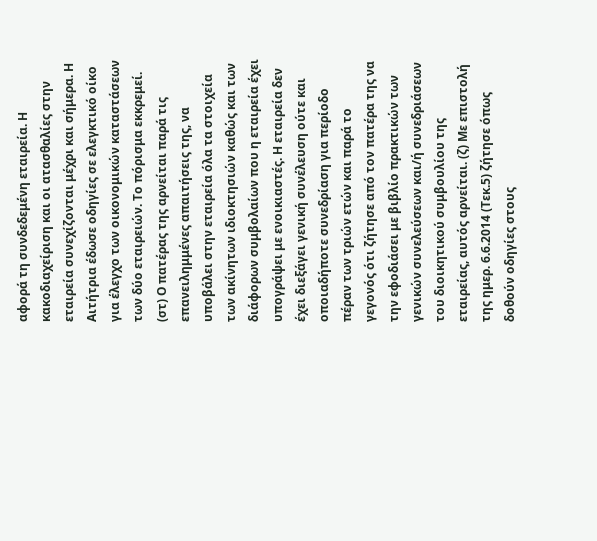αφορά τη συνδεδεμένη εταιρεία. Η κακοδιαχείριση και οι ατασθαλίες στην εταιρεία συνεχίζονται μέχρι και σήμερα. Η Αιτήτρια έδωσε οδηγίες σε ελεγκτικό οίκο για έλεγχο των οικονομικών καταστάσεων των δύο εταιρειών. Το πόρισμα εκκρεμεί. (στ) Ο πατέρας της αρνείται παρά τις επανειλημμένες απαιτήσεις της, να υποβάλει στην εταιρεία όλα τα στοιχεία των ακίνητων ιδιοκτησιών καθώς και των διάφορων συμβολαίων που η εταιρεία έχει υπογράψει με ενοικιαστές. Η εταιρεία δεν έχει διεξάγει γενική συνέλευση ούτε και οποιαδήποτε συνεδρίαση για περίοδο πέραν των τριών ετών και παρά το γεγονός ότι ζήτησε από τον πατέρα της να την εφοδιάσει με βιβλίο πρακτικών των γενικών συνελεύσεων και/ή συνεδριάσεων του διοικητικού συμβουλίου της εταιρείας, αυτός αρνείται. (ζ) Με επιστολή της ημερ. 6.6.2014 (Τεκ.5) ζήτησε όπως δοθούν οδηγίες στους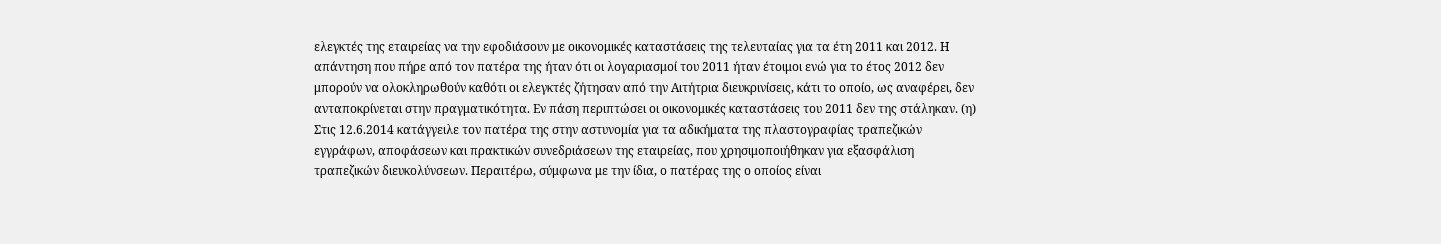ελεγκτές της εταιρείας να την εφοδιάσουν με οικονομικές καταστάσεις της τελευταίας για τα έτη 2011 και 2012. Η απάντηση που πήρε από τον πατέρα της ήταν ότι οι λογαριασμοί του 2011 ήταν έτοιμοι ενώ για το έτος 2012 δεν μπορούν να ολοκληρωθούν καθότι οι ελεγκτές ζήτησαν από την Αιτήτρια διευκρινίσεις, κάτι το οποίο, ως αναφέρει, δεν ανταποκρίνεται στην πραγματικότητα. Εν πάση περιπτώσει οι οικονομικές καταστάσεις του 2011 δεν της στάληκαν. (η) Στις 12.6.2014 κατάγγειλε τον πατέρα της στην αστυνομία για τα αδικήματα της πλαστογραφίας τραπεζικών εγγράφων, αποφάσεων και πρακτικών συνεδριάσεων της εταιρείας, που χρησιμοποιήθηκαν για εξασφάλιση τραπεζικών διευκολύνσεων. Περαιτέρω, σύμφωνα με την ίδια, ο πατέρας της ο οποίος είναι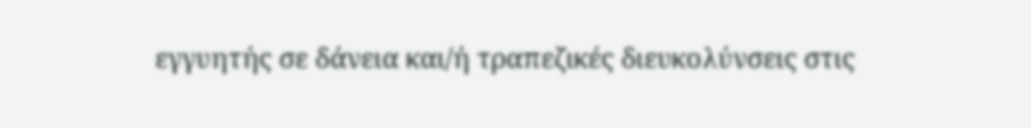εγγυητής σε δάνεια και/ή τραπεζικές διευκολύνσεις στις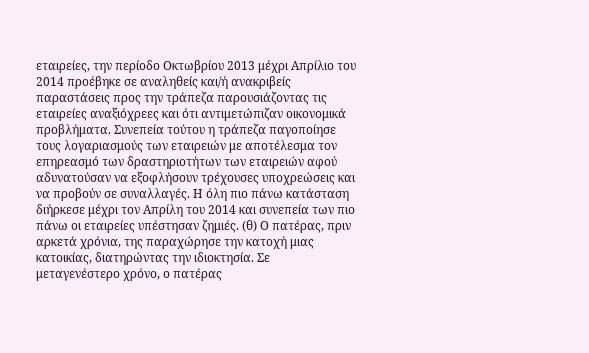εταιρείες, την περίοδο Οκτωβρίου 2013 μέχρι Απρίλιο του 2014 προέβηκε σε αναληθείς και/ή ανακριβείς παραστάσεις προς την τράπεζα παρουσιάζοντας τις εταιρείες αναξιόχρεες και ότι αντιμετώπιζαν οικονομικά προβλήματα. Συνεπεία τούτου η τράπεζα παγοποίησε τους λογαριασμούς των εταιρειών με αποτέλεσμα τον επηρεασμό των δραστηριοτήτων των εταιρειών αφού αδυνατούσαν να εξοφλήσουν τρέχουσες υποχρεώσεις και να προβούν σε συναλλαγές. Η όλη πιο πάνω κατάσταση διήρκεσε μέχρι τον Απρίλη του 2014 και συνεπεία των πιο πάνω οι εταιρείες υπέστησαν ζημιές. (θ) Ο πατέρας, πριν αρκετά χρόνια, της παραχώρησε την κατοχή μιας κατοικίας, διατηρώντας την ιδιοκτησία. Σε μεταγενέστερο χρόνο, ο πατέρας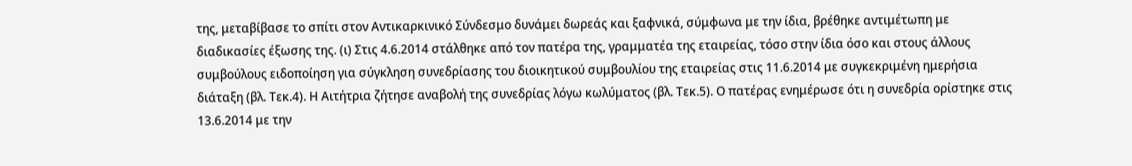της, μεταβίβασε το σπίτι στον Αντικαρκινικό Σύνδεσμο δυνάμει δωρεάς και ξαφνικά, σύμφωνα με την ίδια, βρέθηκε αντιμέτωπη με διαδικασίες έξωσης της. (ι) Στις 4.6.2014 στάλθηκε από τον πατέρα της, γραμματέα της εταιρείας, τόσο στην ίδια όσο και στους άλλους συμβούλους ειδοποίηση για σύγκληση συνεδρίασης του διοικητικού συμβουλίου της εταιρείας στις 11.6.2014 με συγκεκριμένη ημερήσια διάταξη (βλ. Τεκ.4). Η Αιτήτρια ζήτησε αναβολή της συνεδρίας λόγω κωλύματος (βλ. Τεκ.5). Ο πατέρας ενημέρωσε ότι η συνεδρία ορίστηκε στις 13.6.2014 με την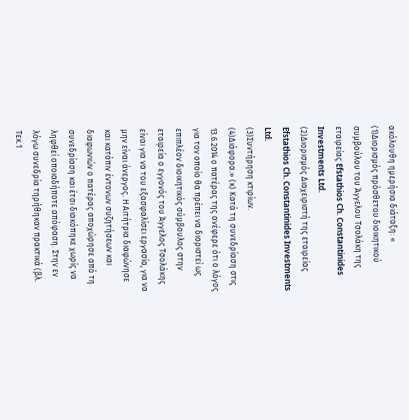ακόλουθη ημερήσια διάταξη: «
(1)Διορισμός πρόσθετου διοικητικού συμβούλου του Άγγελου Τσολάκη της εταιρείας Efstathios Ch. Constantinides Investments Ltd.
(2)Διορισμός Διαχειριστή της εταιρείας Efstathios Ch. Constantinides Investments Ltd.
(3)Συντήρηση κτιρίων.
(4)Διάφορα.» (κ) Κατά τη συνεδρίαση στις 13.6.2014 ο πατέρας της ανέφερε ότι ο λόγος για τον οποίο θα πρέπει να διοριστεί ως επιπλέον διοικητικός σύμβουλος στην εταιρεία ο εγγονός του Άγγελος Τσολάκης είναι για να του εξασφαλίσει εργασία, για να μην είναι άνεργος. Η Αιτήτρια διαφώνησε και κατόπιν έντονων συζητήσεων και διαφωνιών ο πατέρας αποχώρησε από τη συνεδρίαση και έτσι διακόπηκε χωρίς να ληφθεί οποιαδήποτε απόφαση. Στην εν λόγω συνεδρία τηρήθηκαν πρακτικά (βλ. Τεκ.1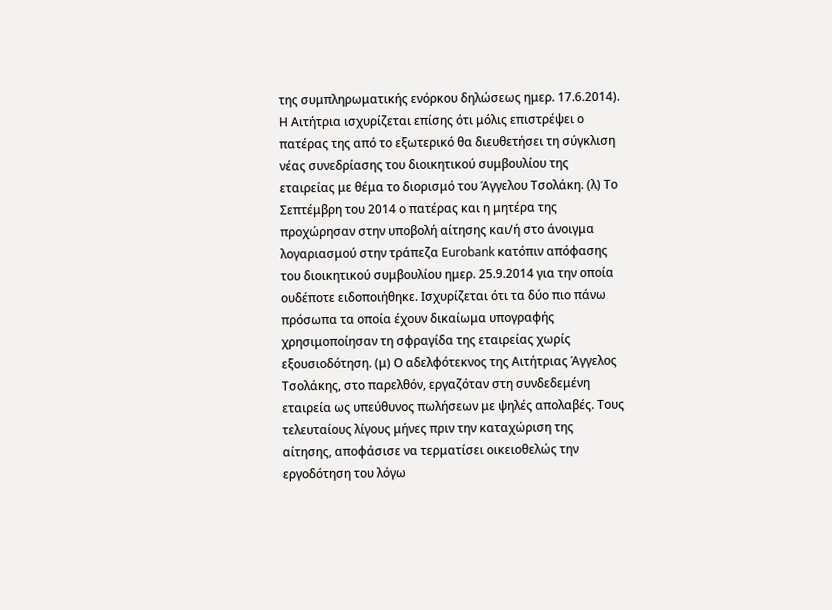της συμπληρωματικής ενόρκου δηλώσεως ημερ. 17.6.2014). Η Αιτήτρια ισχυρίζεται επίσης ότι μόλις επιστρέψει ο πατέρας της από το εξωτερικό θα διευθετήσει τη σύγκλιση νέας συνεδρίασης του διοικητικού συμβουλίου της εταιρείας με θέμα το διορισμό του Άγγελου Τσολάκη. (λ) Το Σεπτέμβρη του 2014 ο πατέρας και η μητέρα της προχώρησαν στην υποβολή αίτησης και/ή στο άνοιγμα λογαριασμού στην τράπεζα Eurobank κατόπιν απόφασης του διοικητικού συμβουλίου ημερ. 25.9.2014 για την οποία ουδέποτε ειδοποιήθηκε. Ισχυρίζεται ότι τα δύο πιο πάνω πρόσωπα τα οποία έχουν δικαίωμα υπογραφής χρησιμοποίησαν τη σφραγίδα της εταιρείας χωρίς εξουσιοδότηση. (μ) Ο αδελφότεκνος της Αιτήτριας Άγγελος Τσολάκης, στο παρελθόν, εργαζόταν στη συνδεδεμένη εταιρεία ως υπεύθυνος πωλήσεων με ψηλές απολαβές. Τους τελευταίους λίγους μήνες πριν την καταχώριση της αίτησης, αποφάσισε να τερματίσει οικειοθελώς την εργοδότηση του λόγω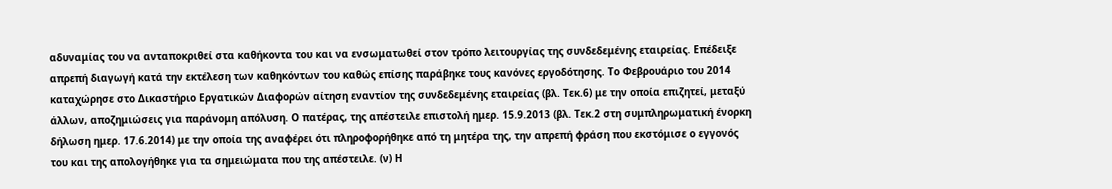αδυναμίας του να ανταποκριθεί στα καθήκοντα του και να ενσωματωθεί στον τρόπο λειτουργίας της συνδεδεμένης εταιρείας. Επέδειξε απρεπή διαγωγή κατά την εκτέλεση των καθηκόντων του καθώς επίσης παράβηκε τους κανόνες εργοδότησης. Το Φεβρουάριο του 2014 καταχώρησε στο Δικαστήριο Εργατικών Διαφορών αίτηση εναντίον της συνδεδεμένης εταιρείας (βλ. Τεκ.6) με την οποία επιζητεί, μεταξύ άλλων, αποζημιώσεις για παράνομη απόλυση. Ο πατέρας, της απέστειλε επιστολή ημερ. 15.9.2013 (βλ. Τεκ.2 στη συμπληρωματική ένορκη δήλωση ημερ. 17.6.2014) με την οποία της αναφέρει ότι πληροφορήθηκε από τη μητέρα της, την απρεπή φράση που εκστόμισε ο εγγονός του και της απολογήθηκε για τα σημειώματα που της απέστειλε. (ν) Η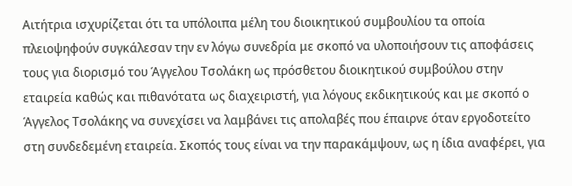Αιτήτρια ισχυρίζεται ότι τα υπόλοιπα μέλη του διοικητικού συμβουλίου τα οποία πλειοψηφούν συγκάλεσαν την εν λόγω συνεδρία με σκοπό να υλοποιήσουν τις αποφάσεις τους για διορισμό του Άγγελου Τσολάκη ως πρόσθετου διοικητικού συμβούλου στην εταιρεία καθώς και πιθανότατα ως διαχειριστή, για λόγους εκδικητικούς και με σκοπό ο Άγγελος Τσολάκης να συνεχίσει να λαμβάνει τις απολαβές που έπαιρνε όταν εργοδοτείτο στη συνδεδεμένη εταιρεία. Σκοπός τους είναι να την παρακάμψουν, ως η ίδια αναφέρει, για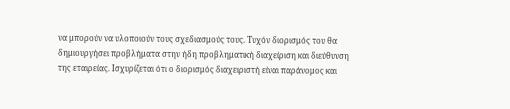να μπορούν να υλοποιούν τους σχεδιασμούς τους. Τυχόν διορισμός του θα δημιουργήσει προβλήματα στην ήδη προβληματική διαχείριση και διεύθυνση της εταιρείας. Ισχυρίζεται ότι ο διορισμός διαχειριστή είναι παράνομος και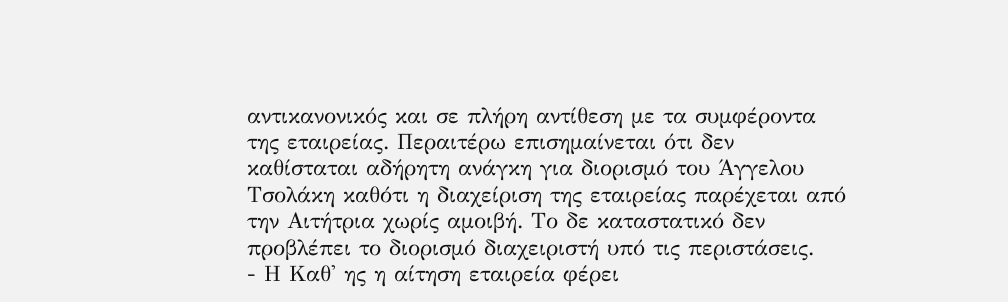αντικανονικός και σε πλήρη αντίθεση με τα συμφέροντα της εταιρείας. Περαιτέρω επισημαίνεται ότι δεν καθίσταται αδήρητη ανάγκη για διορισμό του Άγγελου Τσολάκη καθότι η διαχείριση της εταιρείας παρέχεται από την Αιτήτρια χωρίς αμοιβή. Το δε καταστατικό δεν προβλέπει το διορισμό διαχειριστή υπό τις περιστάσεις.
- Η Καθ' ης η αίτηση εταιρεία φέρει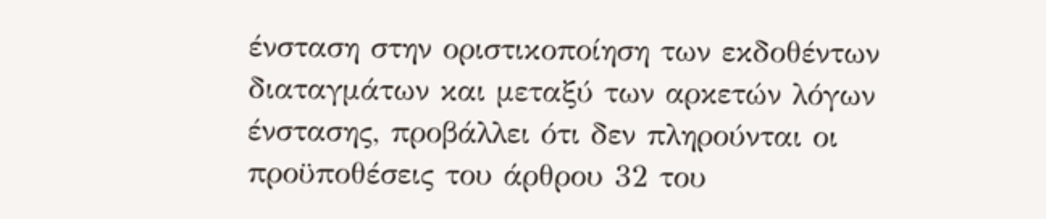ένσταση στην οριστικοποίηση των εκδοθέντων διαταγμάτων και μεταξύ των αρκετών λόγων ένστασης, προβάλλει ότι δεν πληρούνται οι προϋποθέσεις του άρθρου 32 του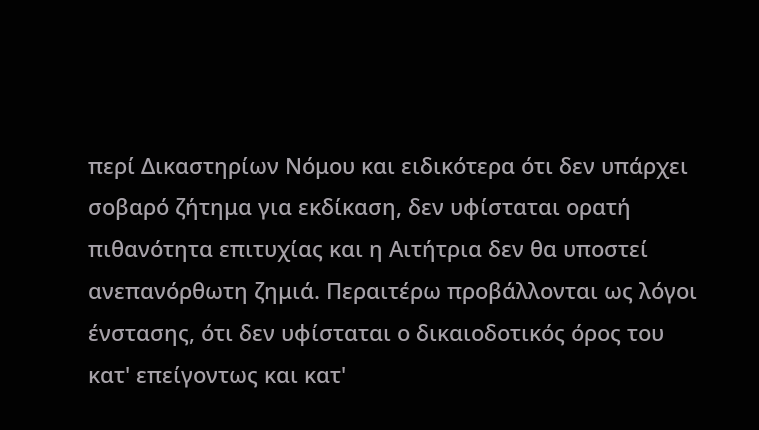περί Δικαστηρίων Νόμου και ειδικότερα ότι δεν υπάρχει σοβαρό ζήτημα για εκδίκαση, δεν υφίσταται ορατή πιθανότητα επιτυχίας και η Αιτήτρια δεν θα υποστεί ανεπανόρθωτη ζημιά. Περαιτέρω προβάλλονται ως λόγοι ένστασης, ότι δεν υφίσταται ο δικαιοδοτικός όρος του κατ' επείγοντως και κατ'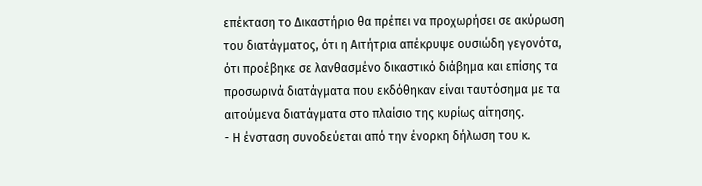επέκταση το Δικαστήριο θα πρέπει να προχωρήσει σε ακύρωση του διατάγματος, ότι η Αιτήτρια απέκρυψε ουσιώδη γεγονότα, ότι προέβηκε σε λανθασμένο δικαστικό διάβημα και επίσης τα προσωρινά διατάγματα που εκδόθηκαν είναι ταυτόσημα με τα αιτούμενα διατάγματα στο πλαίσιο της κυρίως αίτησης.
- Η ένσταση συνοδεύεται από την ένορκη δήλωση του κ.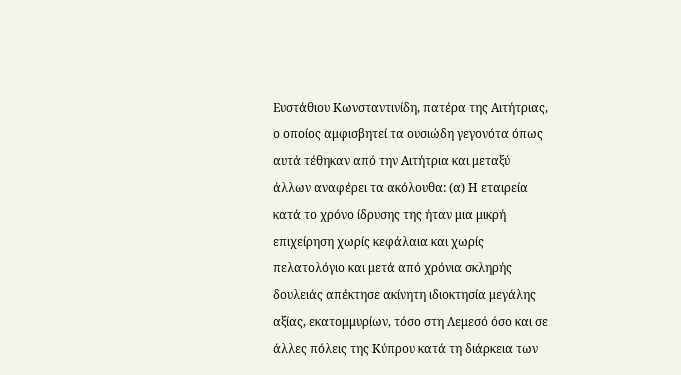Ευστάθιου Κωνσταντινίδη, πατέρα της Αιτήτριας, ο οποίος αμφισβητεί τα ουσιώδη γεγονότα όπως αυτά τέθηκαν από την Αιτήτρια και μεταξύ άλλων αναφέρει τα ακόλουθα: (α) Η εταιρεία κατά το χρόνο ίδρυσης της ήταν μια μικρή επιχείρηση χωρίς κεφάλαια και χωρίς πελατολόγιο και μετά από χρόνια σκληρής δουλειάς απέκτησε ακίνητη ιδιοκτησία μεγάλης αξίας, εκατομμυρίων, τόσο στη Λεμεσό όσο και σε άλλες πόλεις της Κύπρου κατά τη διάρκεια των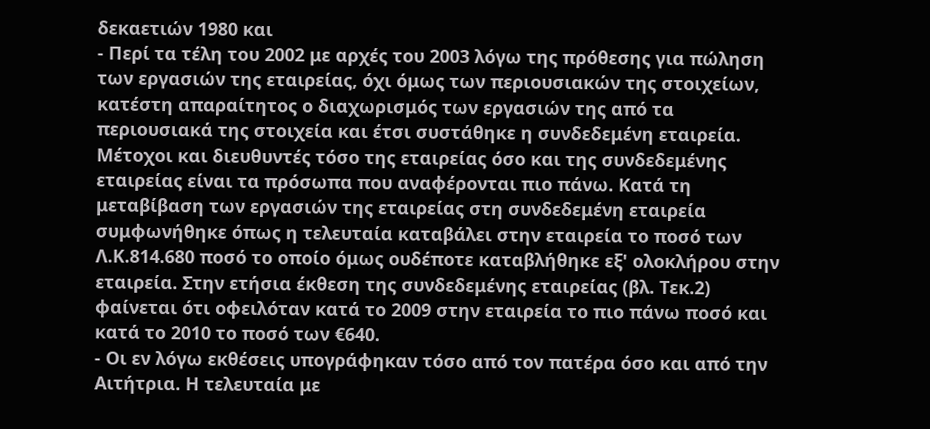δεκαετιών 1980 και
- Περί τα τέλη του 2002 με αρχές του 2003 λόγω της πρόθεσης για πώληση των εργασιών της εταιρείας, όχι όμως των περιουσιακών της στοιχείων, κατέστη απαραίτητος ο διαχωρισμός των εργασιών της από τα περιουσιακά της στοιχεία και έτσι συστάθηκε η συνδεδεμένη εταιρεία. Μέτοχοι και διευθυντές τόσο της εταιρείας όσο και της συνδεδεμένης εταιρείας είναι τα πρόσωπα που αναφέρονται πιο πάνω. Κατά τη μεταβίβαση των εργασιών της εταιρείας στη συνδεδεμένη εταιρεία συμφωνήθηκε όπως η τελευταία καταβάλει στην εταιρεία το ποσό των Λ.Κ.814.680 ποσό το οποίο όμως ουδέποτε καταβλήθηκε εξ' ολοκλήρου στην εταιρεία. Στην ετήσια έκθεση της συνδεδεμένης εταιρείας (βλ. Τεκ.2) φαίνεται ότι οφειλόταν κατά το 2009 στην εταιρεία το πιο πάνω ποσό και κατά το 2010 το ποσό των €640.
- Οι εν λόγω εκθέσεις υπογράφηκαν τόσο από τον πατέρα όσο και από την Αιτήτρια. Η τελευταία με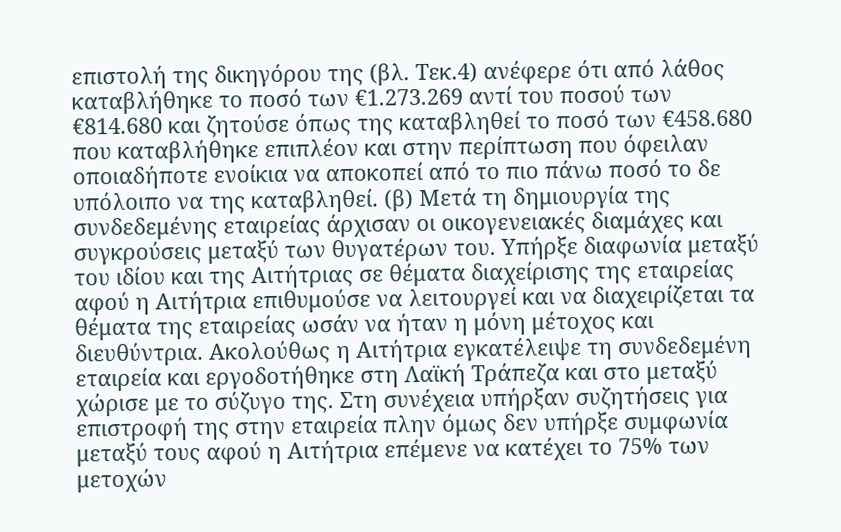επιστολή της δικηγόρου της (βλ. Τεκ.4) ανέφερε ότι από λάθος καταβλήθηκε το ποσό των €1.273.269 αντί του ποσού των €814.680 και ζητούσε όπως της καταβληθεί το ποσό των €458.680 που καταβλήθηκε επιπλέον και στην περίπτωση που όφειλαν οποιαδήποτε ενοίκια να αποκοπεί από το πιο πάνω ποσό το δε υπόλοιπο να της καταβληθεί. (β) Μετά τη δημιουργία της συνδεδεμένης εταιρείας άρχισαν οι οικογενειακές διαμάχες και συγκρούσεις μεταξύ των θυγατέρων του. Υπήρξε διαφωνία μεταξύ του ιδίου και της Αιτήτριας σε θέματα διαχείρισης της εταιρείας αφού η Αιτήτρια επιθυμούσε να λειτουργεί και να διαχειρίζεται τα θέματα της εταιρείας ωσάν να ήταν η μόνη μέτοχος και διευθύντρια. Ακολούθως η Αιτήτρια εγκατέλειψε τη συνδεδεμένη εταιρεία και εργοδοτήθηκε στη Λαϊκή Τράπεζα και στο μεταξύ χώρισε με το σύζυγο της. Στη συνέχεια υπήρξαν συζητήσεις για επιστροφή της στην εταιρεία πλην όμως δεν υπήρξε συμφωνία μεταξύ τους αφού η Αιτήτρια επέμενε να κατέχει το 75% των μετοχών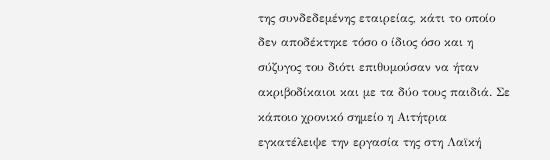της συνδεδεμένης εταιρείας, κάτι το οποίο δεν αποδέκτηκε τόσο ο ίδιος όσο και η σύζυγος του διότι επιθυμούσαν να ήταν ακριβοδίκαιοι και με τα δύο τους παιδιά. Σε κάποιο χρονικό σημείο η Αιτήτρια εγκατέλειψε την εργασία της στη Λαϊκή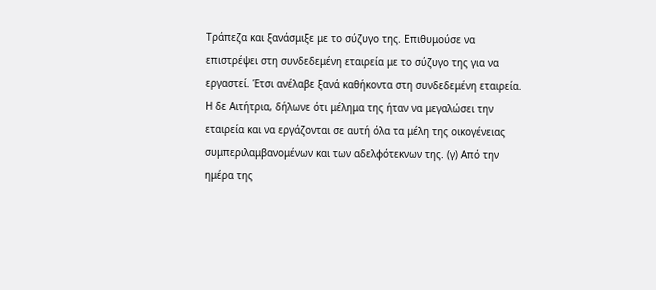Τράπεζα και ξανάσμιξε με το σύζυγο της. Επιθυμούσε να επιστρέψει στη συνδεδεμένη εταιρεία με το σύζυγο της για να εργαστεί. Έτσι ανέλαβε ξανά καθήκοντα στη συνδεδεμένη εταιρεία. Η δε Αιτήτρια, δήλωνε ότι μέλημα της ήταν να μεγαλώσει την εταιρεία και να εργάζονται σε αυτή όλα τα μέλη της οικογένειας συμπεριλαμβανομένων και των αδελφότεκνων της. (γ) Από την ημέρα της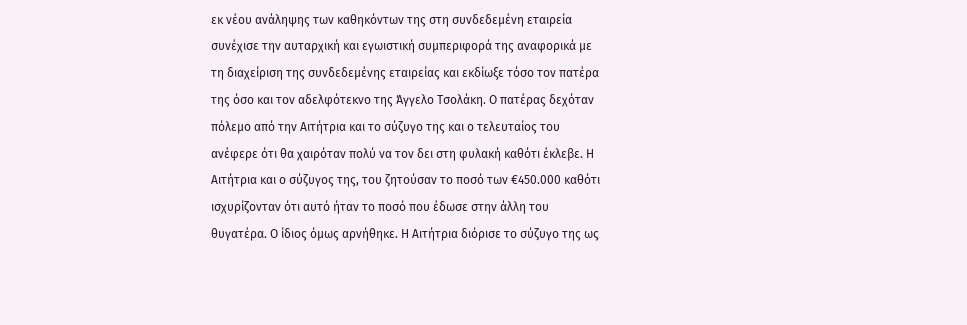εκ νέου ανάληψης των καθηκόντων της στη συνδεδεμένη εταιρεία συνέχισε την αυταρχική και εγωιστική συμπεριφορά της αναφορικά με τη διαχείριση της συνδεδεμένης εταιρείας και εκδίωξε τόσο τον πατέρα της όσο και τον αδελφότεκνο της Άγγελο Τσολάκη. Ο πατέρας δεχόταν πόλεμο από την Αιτήτρια και το σύζυγο της και ο τελευταίος του ανέφερε ότι θα χαιρόταν πολύ να τον δει στη φυλακή καθότι έκλεβε. Η Αιτήτρια και ο σύζυγος της, του ζητούσαν το ποσό των €450.000 καθότι ισχυρίζονταν ότι αυτό ήταν το ποσό που έδωσε στην άλλη του θυγατέρα. Ο ίδιος όμως αρνήθηκε. Η Αιτήτρια διόρισε το σύζυγο της ως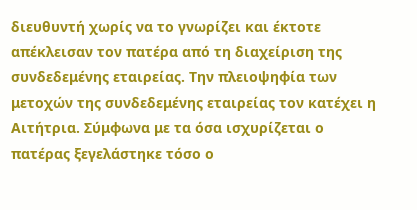διευθυντή χωρίς να το γνωρίζει και έκτοτε απέκλεισαν τον πατέρα από τη διαχείριση της συνδεδεμένης εταιρείας. Την πλειοψηφία των μετοχών της συνδεδεμένης εταιρείας τον κατέχει η Αιτήτρια. Σύμφωνα με τα όσα ισχυρίζεται ο πατέρας ξεγελάστηκε τόσο ο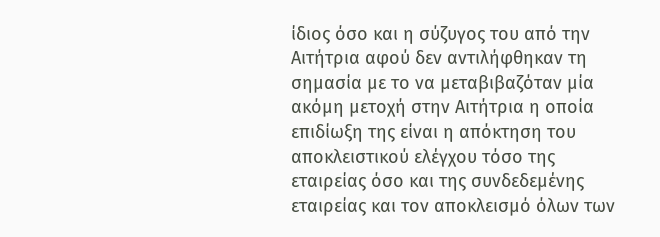ίδιος όσο και η σύζυγος του από την Αιτήτρια αφού δεν αντιλήφθηκαν τη σημασία με το να μεταβιβαζόταν μία ακόμη μετοχή στην Αιτήτρια η οποία επιδίωξη της είναι η απόκτηση του αποκλειστικού ελέγχου τόσο της εταιρείας όσο και της συνδεδεμένης εταιρείας και τον αποκλεισμό όλων των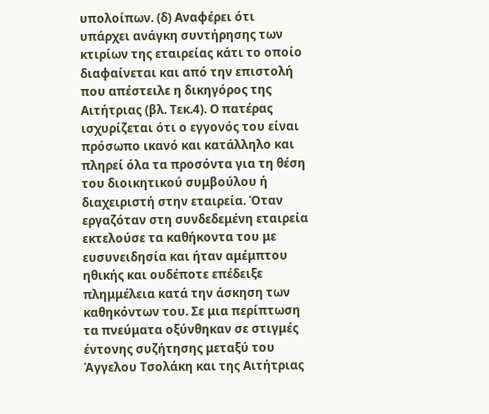υπολοίπων. (δ) Αναφέρει ότι υπάρχει ανάγκη συντήρησης των κτιρίων της εταιρείας κάτι το οποίο διαφαίνεται και από την επιστολή που απέστειλε η δικηγόρος της Αιτήτριας (βλ. Τεκ.4). Ο πατέρας ισχυρίζεται ότι ο εγγονός του είναι πρόσωπο ικανό και κατάλληλο και πληρεί όλα τα προσόντα για τη θέση του διοικητικού συμβούλου ή διαχειριστή στην εταιρεία. Όταν εργαζόταν στη συνδεδεμένη εταιρεία εκτελούσε τα καθήκοντα του με ευσυνειδησία και ήταν αμέμπτου ηθικής και ουδέποτε επέδειξε πλημμέλεια κατά την άσκηση των καθηκόντων του. Σε μια περίπτωση τα πνεύματα οξύνθηκαν σε στιγμές έντονης συζήτησης μεταξύ του Άγγελου Τσολάκη και της Αιτήτριας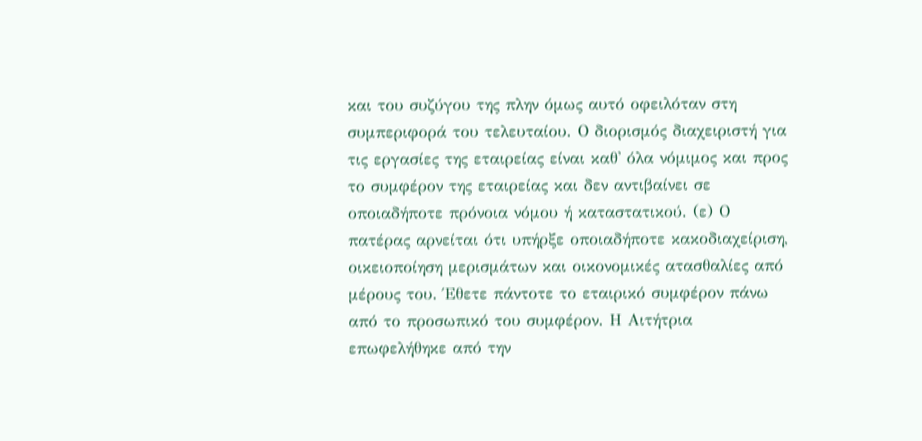και του συζύγου της πλην όμως αυτό οφειλόταν στη συμπεριφορά του τελευταίου. Ο διορισμός διαχειριστή για τις εργασίες της εταιρείας είναι καθ' όλα νόμιμος και προς το συμφέρον της εταιρείας και δεν αντιβαίνει σε οποιαδήποτε πρόνοια νόμου ή καταστατικού. (ε) Ο πατέρας αρνείται ότι υπήρξε οποιαδήποτε κακοδιαχείριση, οικειοποίηση μερισμάτων και οικονομικές ατασθαλίες από μέρους του. Έθετε πάντοτε το εταιρικό συμφέρον πάνω από το προσωπικό του συμφέρον. Η Αιτήτρια επωφελήθηκε από την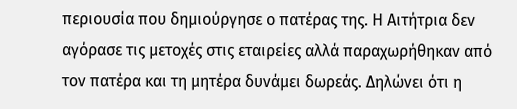περιουσία που δημιούργησε ο πατέρας της. Η Αιτήτρια δεν αγόρασε τις μετοχές στις εταιρείες αλλά παραχωρήθηκαν από τον πατέρα και τη μητέρα δυνάμει δωρεάς. Δηλώνει ότι η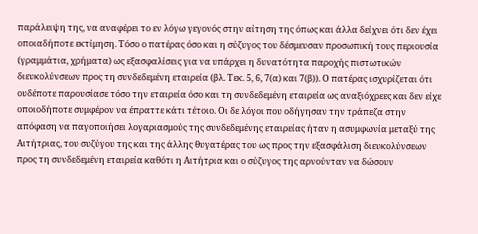παράλειψη της, να αναφέρει το εν λόγω γεγονός στην αίτηση της όπως και άλλα δείχνει ότι δεν έχει οποιαδήποτε εκτίμηση. Τόσο ο πατέρας όσο και η σύζυγος του δέσμευσαν προσωπική τους περιουσία (γραμμάτια, χρήματα) ως εξασφαλίσεις για να υπάρχει η δυνατότητα παροχής πιστωτικών διευκολύνσεων προς τη συνδεδεμένη εταιρεία (βλ. Τεκ. 5, 6, 7(α) και 7(β)). Ο πατέρας ισχυρίζεται ότι ουδέποτε παρουσίασε τόσο την εταιρεία όσο και τη συνδεδεμένη εταιρεία ως αναξιόχρεες και δεν είχε οποιοδήποτε συμφέρον να έπραττε κάτι τέτοιο. Οι δε λόγοι που οδήγησαν την τράπεζα στην απόφαση να παγοποιήσει λογαριασμούς της συνδεδεμένης εταιρείας ήταν η ασυμφωνία μεταξύ της Αιτήτριας, του συζύγου της και της άλλης θυγατέρας του ως προς την εξασφάλιση διευκολύνσεων προς τη συνδεδεμένη εταιρεία καθότι η Αιτήτρια και ο σύζυγος της αρνούνταν να δώσουν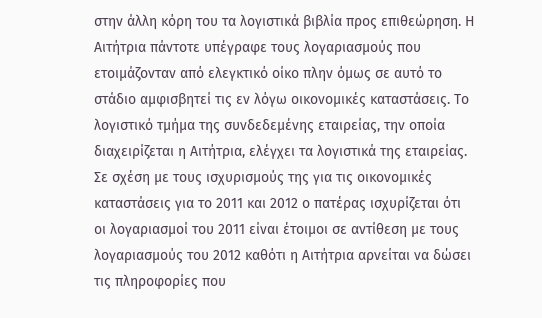στην άλλη κόρη του τα λογιστικά βιβλία προς επιθεώρηση. Η Αιτήτρια πάντοτε υπέγραφε τους λογαριασμούς που ετοιμάζονταν από ελεγκτικό οίκο πλην όμως σε αυτό το στάδιο αμφισβητεί τις εν λόγω οικονομικές καταστάσεις. Το λογιστικό τμήμα της συνδεδεμένης εταιρείας, την οποία διαχειρίζεται η Αιτήτρια, ελέγχει τα λογιστικά της εταιρείας. Σε σχέση με τους ισχυρισμούς της για τις οικονομικές καταστάσεις για το 2011 και 2012 ο πατέρας ισχυρίζεται ότι οι λογαριασμοί του 2011 είναι έτοιμοι σε αντίθεση με τους λογαριασμούς του 2012 καθότι η Αιτήτρια αρνείται να δώσει τις πληροφορίες που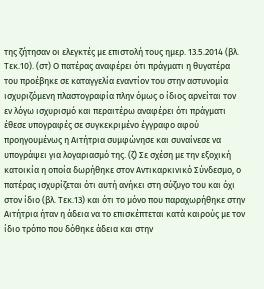της ζήτησαν οι ελεγκτές με επιστολή τους ημερ. 13.5.2014 (βλ. Τεκ.10). (στ) Ο πατέρας αναφέρει ότι πράγματι η θυγατέρα του προέβηκε σε καταγγελία εναντίον του στην αστυνομία ισχυριζόμενη πλαστογραφία πλην όμως ο ίδιος αρνείται τον εν λόγω ισχυρισμό και περαιτέρω αναφέρει ότι πράγματι έθεσε υπογραφές σε συγκεκριμένο έγγραφο αφού προηγουμένως η Αιτήτρια συμφώνησε και συναίνεσε να υπογράψει για λογαριασμό της. (ζ) Σε σχέση με την εξοχική κατοικία η οποία δωρήθηκε στον Αντικαρκινικό Σύνδεσμο, ο πατέρας ισχυρίζεται ότι αυτή ανήκει στη σύζυγο του και όχι στον ίδιο (βλ. Τεκ.13) και ότι το μόνο που παραχωρήθηκε στην Αιτήτρια ήταν η άδεια να το επισκέπτεται κατά καιρούς με τον ίδιο τρόπο που δόθηκε άδεια και στην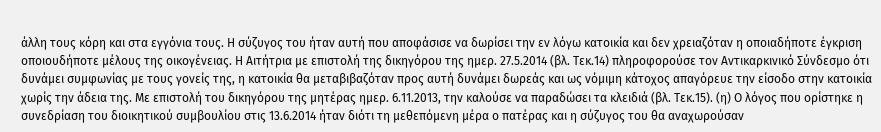άλλη τους κόρη και στα εγγόνια τους. Η σύζυγος του ήταν αυτή που αποφάσισε να δωρίσει την εν λόγω κατοικία και δεν χρειαζόταν η οποιαδήποτε έγκριση οποιουδήποτε μέλους της οικογένειας. Η Αιτήτρια με επιστολή της δικηγόρου της ημερ. 27.5.2014 (βλ. Τεκ.14) πληροφορούσε τον Αντικαρκινικό Σύνδεσμο ότι δυνάμει συμφωνίας με τους γονείς της, η κατοικία θα μεταβιβαζόταν προς αυτή δυνάμει δωρεάς και ως νόμιμη κάτοχος απαγόρευε την είσοδο στην κατοικία χωρίς την άδεια της. Με επιστολή του δικηγόρου της μητέρας ημερ. 6.11.2013, την καλούσε να παραδώσει τα κλειδιά (βλ. Τεκ.15). (η) Ο λόγος που ορίστηκε η συνεδρίαση του διοικητικού συμβουλίου στις 13.6.2014 ήταν διότι τη μεθεπόμενη μέρα ο πατέρας και η σύζυγος του θα αναχωρούσαν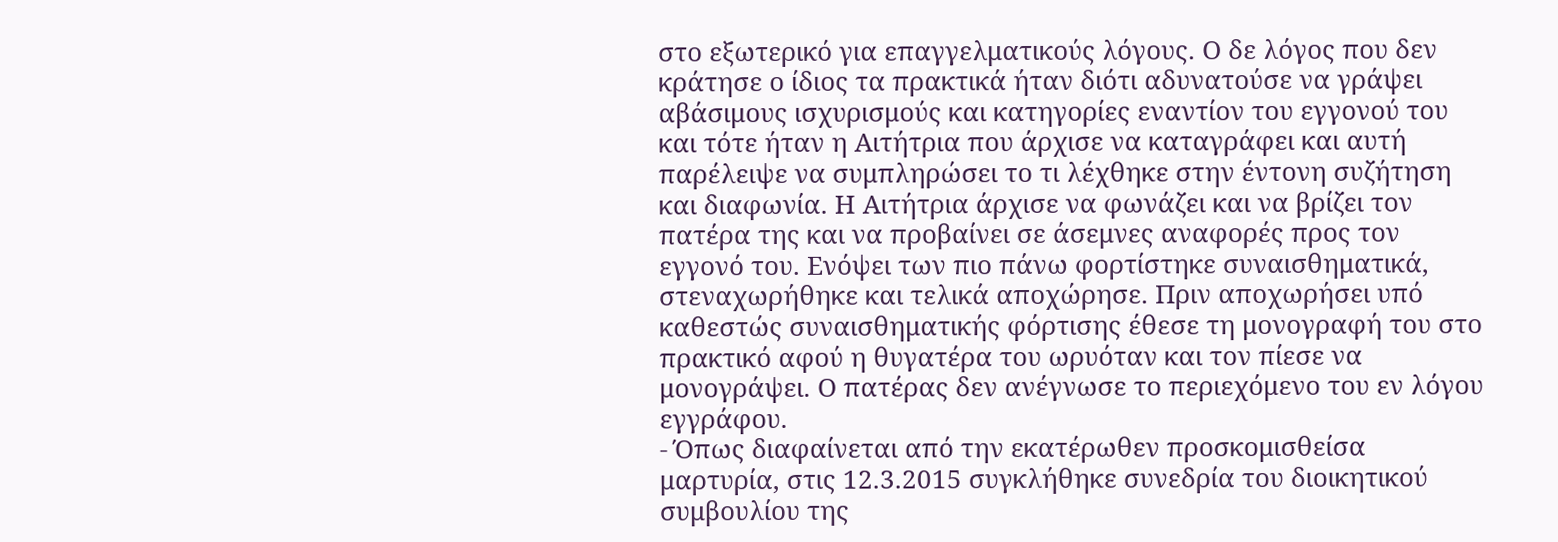στο εξωτερικό για επαγγελματικούς λόγους. Ο δε λόγος που δεν κράτησε ο ίδιος τα πρακτικά ήταν διότι αδυνατούσε να γράψει αβάσιμους ισχυρισμούς και κατηγορίες εναντίον του εγγονού του και τότε ήταν η Αιτήτρια που άρχισε να καταγράφει και αυτή παρέλειψε να συμπληρώσει το τι λέχθηκε στην έντονη συζήτηση και διαφωνία. Η Αιτήτρια άρχισε να φωνάζει και να βρίζει τον πατέρα της και να προβαίνει σε άσεμνες αναφορές προς τον εγγονό του. Ενόψει των πιο πάνω φορτίστηκε συναισθηματικά, στεναχωρήθηκε και τελικά αποχώρησε. Πριν αποχωρήσει υπό καθεστώς συναισθηματικής φόρτισης έθεσε τη μονογραφή του στο πρακτικό αφού η θυγατέρα του ωρυόταν και τον πίεσε να μονογράψει. Ο πατέρας δεν ανέγνωσε το περιεχόμενο του εν λόγου εγγράφου.
- Όπως διαφαίνεται από την εκατέρωθεν προσκομισθείσα μαρτυρία, στις 12.3.2015 συγκλήθηκε συνεδρία του διοικητικού συμβουλίου της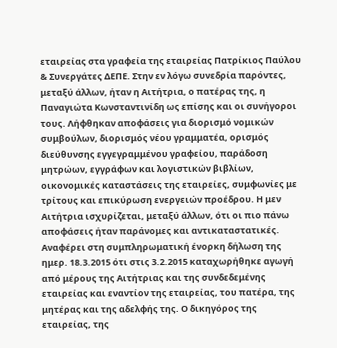εταιρείας στα γραφεία της εταιρείας Πατρίκιος Παύλου & Συνεργάτες ΔΕΠΕ. Στην εν λόγω συνεδρία παρόντες, μεταξύ άλλων, ήταν η Αιτήτρια, ο πατέρας της, η Παναγιώτα Κωνσταντινίδη ως επίσης και οι συνήγοροι τους. Λήφθηκαν αποφάσεις για διορισμό νομικών συμβούλων, διορισμός νέου γραμματέα, ορισμός διεύθυνσης εγγεγραμμένου γραφείου, παράδοση μητρώων, εγγράφων και λογιστικών βιβλίων, οικονομικές καταστάσεις της εταιρείες, συμφωνίες με τρίτους και επικύρωση ενεργειών προέδρου. Η μεν Αιτήτρια ισχυρίζεται, μεταξύ άλλων, ότι οι πιο πάνω αποφάσεις ήταν παράνομες και αντικαταστατικές. Αναφέρει στη συμπληρωματική ένορκη δήλωση της ημερ. 18.3.2015 ότι στις 3.2.2015 καταχωρήθηκε αγωγή από μέρους της Αιτήτριας και της συνδεδεμένης εταιρείας και εναντίον της εταιρείας, του πατέρα, της μητέρας και της αδελφής της. Ο δικηγόρος της εταιρείας, της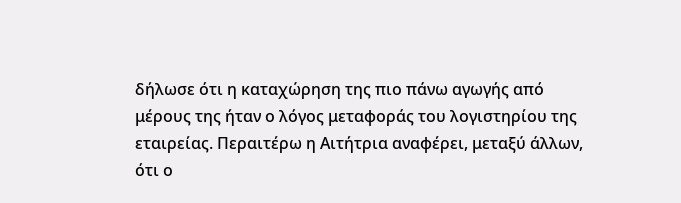δήλωσε ότι η καταχώρηση της πιο πάνω αγωγής από μέρους της ήταν ο λόγος μεταφοράς του λογιστηρίου της εταιρείας. Περαιτέρω η Αιτήτρια αναφέρει, μεταξύ άλλων, ότι ο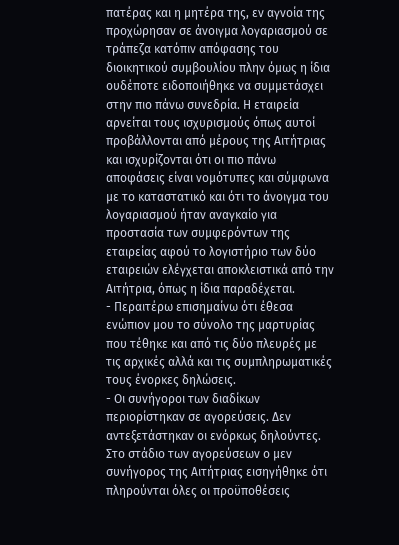πατέρας και η μητέρα της, εν αγνοία της προχώρησαν σε άνοιγμα λογαριασμού σε τράπεζα κατόπιν απόφασης του διοικητικού συμβουλίου πλην όμως η ίδια ουδέποτε ειδοποιήθηκε να συμμετάσχει στην πιο πάνω συνεδρία. Η εταιρεία αρνείται τους ισχυρισμούς όπως αυτοί προβάλλονται από μέρους της Αιτήτριας και ισχυρίζονται ότι οι πιο πάνω αποφάσεις είναι νομότυπες και σύμφωνα με το καταστατικό και ότι το άνοιγμα του λογαριασμού ήταν αναγκαίο για προστασία των συμφερόντων της εταιρείας αφού το λογιστήριο των δύο εταιρειών ελέγχεται αποκλειστικά από την Αιτήτρια, όπως η ίδια παραδέχεται.
- Περαιτέρω επισημαίνω ότι έθεσα ενώπιον μου το σύνολο της μαρτυρίας που τέθηκε και από τις δύο πλευρές με τις αρχικές αλλά και τις συμπληρωματικές τους ένορκες δηλώσεις.
- Οι συνήγοροι των διαδίκων περιορίστηκαν σε αγορεύσεις. Δεν αντεξετάστηκαν οι ενόρκως δηλούντες. Στο στάδιο των αγορεύσεων ο μεν συνήγορος της Αιτήτριας εισηγήθηκε ότι πληρούνται όλες οι προϋποθέσεις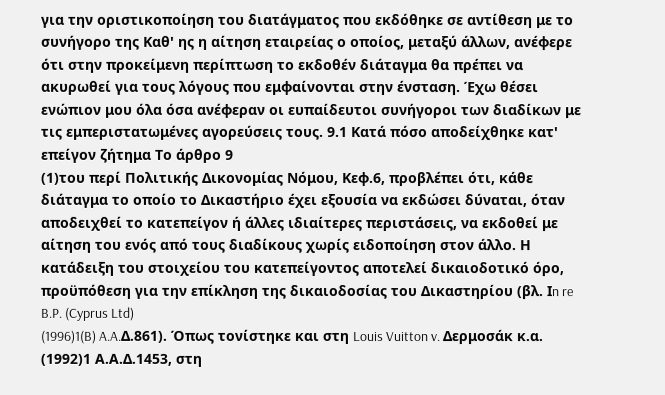για την οριστικοποίηση του διατάγματος που εκδόθηκε σε αντίθεση με το συνήγορο της Καθ' ης η αίτηση εταιρείας ο οποίος, μεταξύ άλλων, ανέφερε ότι στην προκείμενη περίπτωση το εκδοθέν διάταγμα θα πρέπει να ακυρωθεί για τους λόγους που εμφαίνονται στην ένσταση. Έχω θέσει ενώπιον μου όλα όσα ανέφεραν οι ευπαίδευτοι συνήγοροι των διαδίκων με τις εμπεριστατωμένες αγορεύσεις τους. 9.1 Κατά πόσο αποδείχθηκε κατ' επείγον ζήτημα Το άρθρο 9
(1)του περί Πολιτικής Δικονομίας Νόμου, Κεφ.6, προβλέπει ότι, κάθε διάταγμα το οποίο το Δικαστήριο έχει εξουσία να εκδώσει δύναται, όταν αποδειχθεί το κατεπείγον ή άλλες ιδιαίτερες περιστάσεις, να εκδοθεί με αίτηση του ενός από τους διαδίκους χωρίς ειδοποίηση στον άλλο. Η κατάδειξη του στοιχείου του κατεπείγοντος αποτελεί δικαιοδοτικό όρο, προϋπόθεση για την επίκληση της δικαιοδοσίας του Δικαστηρίου (βλ. Ιn re B.P. (Cyprus Ltd)
(1996)1(B) A.A.Δ.861). Όπως τονίστηκε και στη Louis Vuitton v. Δερμοσάκ κ.α.
(1992)1 Α.Α.Δ.1453, στη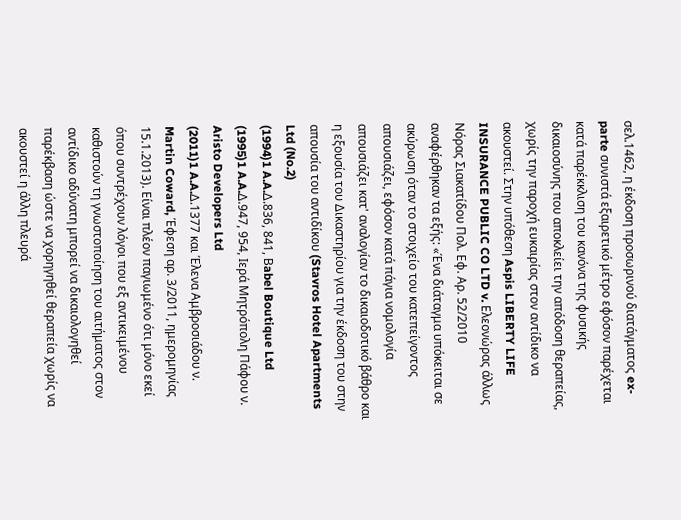σελ.1462, η έκδοση προσωρινού διατάγματος ex-parte συνιστά εξαιρετικό μέτρο εφόσον παρέχεται κατά παρέκκλιση του κανόνα της φυσικής δικαιοσύνης που αποκλείει την απόδοση θεραπείας, χωρίς την παροχή ευκαιρίας στον αντίδικο να ακουστεί. Στην υπόθεση Aspis LIBERTY LIFE INSURANCE PUBLIC CO LTD v. Ελεονώρας άλλως Νόρας Σιακατίδου Πολ. Εφ. Αρ. 52/2010 αναφέρθηκαν τα εξής: «Ένα διάταγμα υπόκειται σε ακύρωση όταν το στοιχείο του κατεπείγοντος απουσιάζει, εφόσον κατά πάγια νομολογία απουσιάζει κατ' αναλογίαν το δικαιοδοτικό βάθρο και η εξουσία του Δικαστηρίου για την έκδοση του στην απουσία του αντιδίκου (Stavros Hotel Apartments Ltd (No.2)
(1994)1 A.A.Δ.836, 841, Βabel Boutique Ltd
(1995)1 A.A.Δ.947, 954, Ιερά Μητρόπολη Πάφου ν. Aristo Developers Ltd
(2011)1 A.A.Δ.1377 και Έλενα Αμβροσιάδου ν. Martin Coward, Έφεση αρ. 3/2011, ημερομηνίας 15.1.2013). Είναι πλέον παγιωμένο ότι μόνο εκεί όπου συντρέχουν λόγοι που εξ αντικειμένου καθιστούν τη γνωστοποίηση του αιτήματος στον αντίδικο αδύνατη μπορεί να δικαιολογηθεί παρέκβαση ώστε να χορηγηθεί θεραπεία χωρίς να ακουστεί η άλλη πλευρά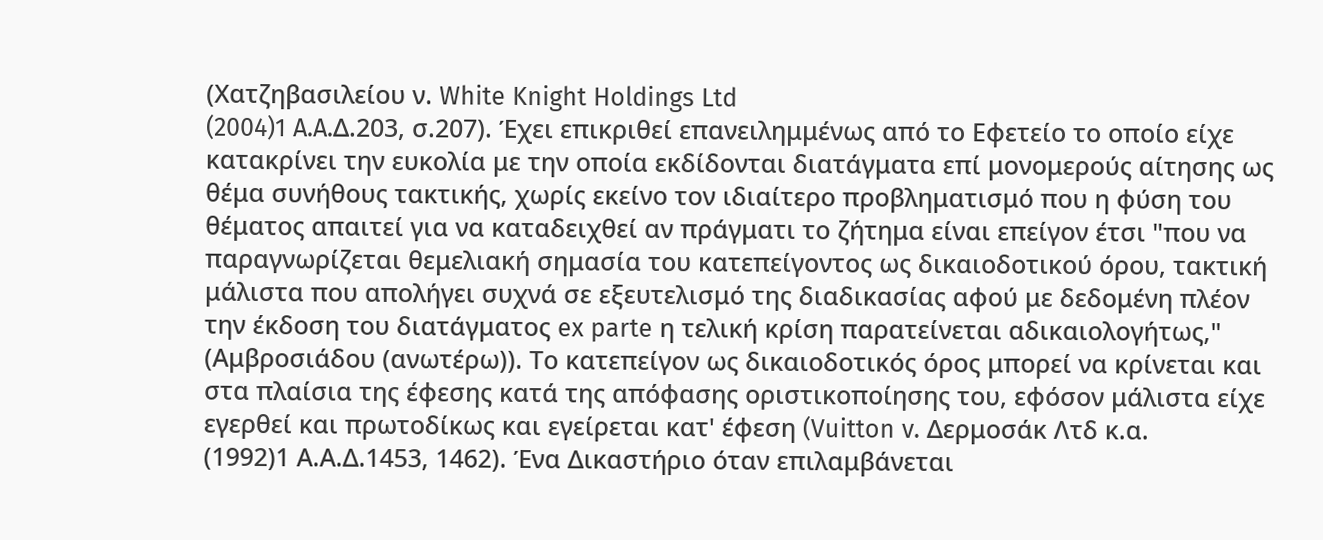(Χατζηβασιλείου ν. White Knight Holdings Ltd
(2004)1 A.A.Δ.203, σ.207). Έχει επικριθεί επανειλημμένως από το Εφετείο το οποίο είχε κατακρίνει την ευκολία με την οποία εκδίδονται διατάγματα επί μονομερούς αίτησης ως θέμα συνήθους τακτικής, χωρίς εκείνο τον ιδιαίτερο προβληματισμό που η φύση του θέματος απαιτεί για να καταδειχθεί αν πράγματι το ζήτημα είναι επείγον έτσι "που να παραγνωρίζεται θεμελιακή σημασία του κατεπείγοντος ως δικαιοδοτικού όρου, τακτική μάλιστα που απολήγει συχνά σε εξευτελισμό της διαδικασίας αφού με δεδομένη πλέον την έκδοση του διατάγματος ex parte η τελική κρίση παρατείνεται αδικαιολογήτως," (Αμβροσιάδου (ανωτέρω)). Το κατεπείγον ως δικαιοδοτικός όρος μπορεί να κρίνεται και στα πλαίσια της έφεσης κατά της απόφασης οριστικοποίησης του, εφόσον μάλιστα είχε εγερθεί και πρωτοδίκως και εγείρεται κατ' έφεση (Vuitton v. Δερμοσάκ Λτδ κ.α.
(1992)1 Α.Α.Δ.1453, 1462). Ένα Δικαστήριο όταν επιλαμβάνεται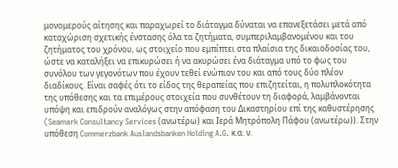μονομερούς αίτησης και παραχωρεί το διάταγμα δύναται να επανεξετάσει μετά από καταχώριση σχετικής ένστασης όλα τα ζητήματα, συμπεριλαμβανομένου και του ζητήματος του χρόνου, ως στοιχείο που εμπίπτει στα πλαίσια της δικαιοδοσίας του, ώστε να καταλήξει να επικυρώσει ή να ακυρώσει ένα διάταγμα υπό το φως του συνόλου των γεγονότων που έχουν τεθεί ενώπιον του και από τους δύο πλέον διαδίκους. Είναι σαφές ότι το είδος της θεραπείας που επιζητείται, η πολυπλοκότητα της υπόθεσης και τα επιμέρους στοιχεία που συνθέτουν τη διαφορά, λαμβάνονται υπόψη και επιδρούν αναλόγως στην απόφαση του Δικαστηρίου επί της καθυστέρησης (Seamark Consultancy Services (ανωτέρω) και Ιερά Μητρόπολη Πάφου (ανωτέρω)). Στην υπόθεση Commerzbank Auslandsbanken Holding A.G. κ.α. ν.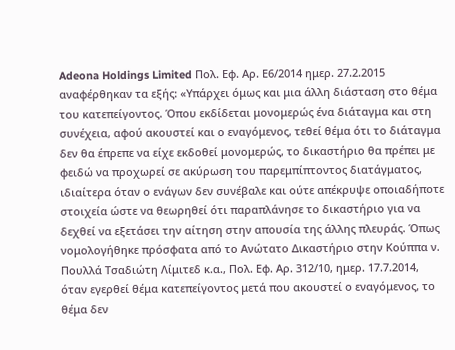Adeona Holdings Limited Πολ. Εφ. Αρ. Ε6/2014 ημερ. 27.2.2015 αναφέρθηκαν τα εξής: «Υπάρχει όμως και μια άλλη διάσταση στο θέμα του κατεπείγοντος. Όπου εκδίδεται μονομερώς ένα διάταγμα και στη συνέχεια, αφού ακουστεί και ο εναγόμενος, τεθεί θέμα ότι το διάταγμα δεν θα έπρεπε να είχε εκδοθεί μονομερώς, το δικαστήριο θα πρέπει με φειδώ να προχωρεί σε ακύρωση του παρεμπίπτοντος διατάγματος, ιδιαίτερα όταν ο ενάγων δεν συνέβαλε και ούτε απέκρυψε οποιαδήποτε στοιχεία ώστε να θεωρηθεί ότι παραπλάνησε το δικαστήριο για να δεχθεί να εξετάσει την αίτηση στην απουσία της άλλης πλευράς. Όπως νομολογήθηκε πρόσφατα από το Ανώτατο Δικαστήριο στην Κούππα ν. Πουλλά Τσαδιώτη Λίμιτεδ κ.α., Πολ. Εφ. Αρ. 312/10, ημερ. 17.7.2014, όταν εγερθεί θέμα κατεπείγοντος μετά που ακουστεί ο εναγόμενος, το θέμα δεν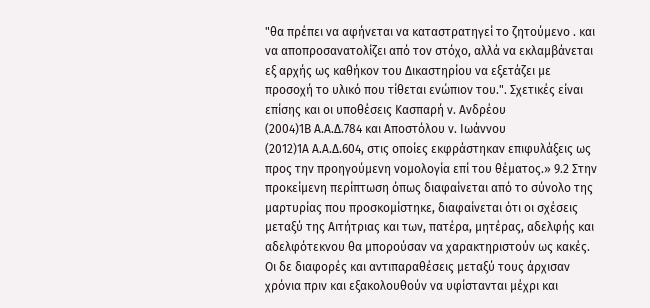"θα πρέπει να αφήνεται να καταστρατηγεί το ζητούμενο . και να αποπροσανατολίζει από τον στόχο, αλλά να εκλαμβάνεται εξ αρχής ως καθήκον του Δικαστηρίου να εξετάζει με προσοχή το υλικό που τίθεται ενώπιον του.". Σχετικές είναι επίσης και οι υποθέσεις Κασπαρή ν. Ανδρέου
(2004)1Β Α.Α.Δ.784 και Αποστόλου ν. Ιωάννου
(2012)1Α Α.Α.Δ.604, στις οποίες εκφράστηκαν επιφυλάξεις ως προς την προηγούμενη νομολογία επί του θέματος.» 9.2 Στην προκείμενη περίπτωση όπως διαφαίνεται από το σύνολο της μαρτυρίας που προσκομίστηκε, διαφαίνεται ότι οι σχέσεις μεταξύ της Αιτήτριας και των, πατέρα, μητέρας, αδελφής και αδελφότεκνου θα μπορούσαν να χαρακτηριστούν ως κακές. Οι δε διαφορές και αντιπαραθέσεις μεταξύ τους άρχισαν χρόνια πριν και εξακολουθούν να υφίστανται μέχρι και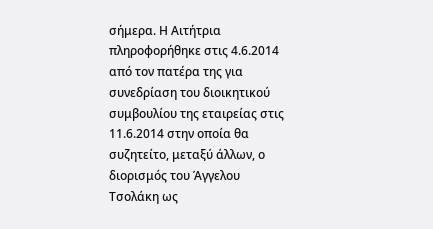σήμερα. Η Αιτήτρια πληροφορήθηκε στις 4.6.2014 από τον πατέρα της για συνεδρίαση του διοικητικού συμβουλίου της εταιρείας στις 11.6.2014 στην οποία θα συζητείτο, μεταξύ άλλων, ο διορισμός του Άγγελου Τσολάκη ως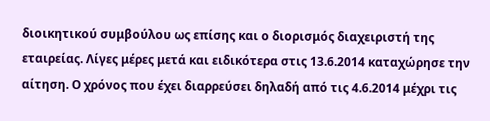διοικητικού συμβούλου ως επίσης και ο διορισμός διαχειριστή της εταιρείας. Λίγες μέρες μετά και ειδικότερα στις 13.6.2014 καταχώρησε την αίτηση. Ο χρόνος που έχει διαρρεύσει δηλαδή από τις 4.6.2014 μέχρι τις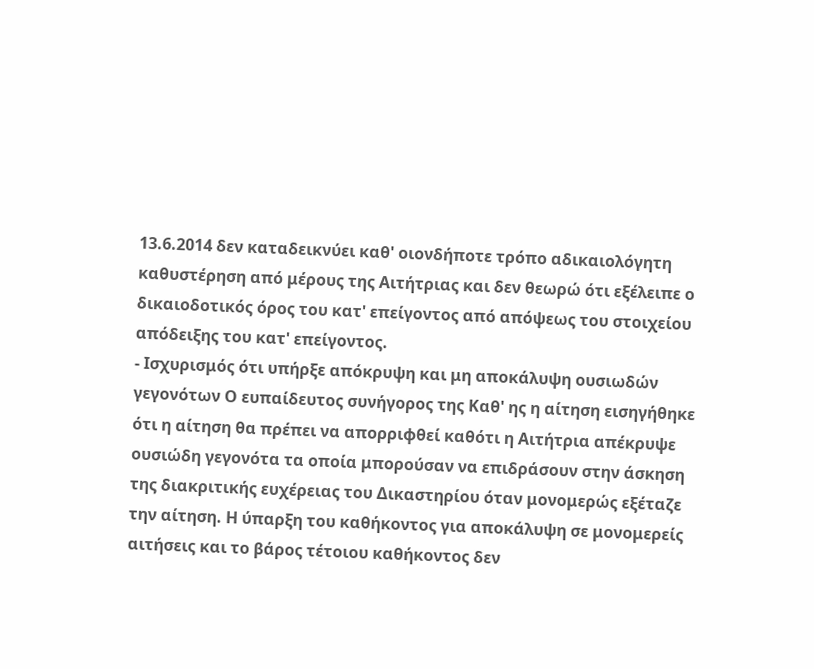13.6.2014 δεν καταδεικνύει καθ' οιονδήποτε τρόπο αδικαιολόγητη καθυστέρηση από μέρους της Αιτήτριας και δεν θεωρώ ότι εξέλειπε ο δικαιοδοτικός όρος του κατ' επείγοντος από απόψεως του στοιχείου απόδειξης του κατ' επείγοντος.
- Ισχυρισμός ότι υπήρξε απόκρυψη και μη αποκάλυψη ουσιωδών γεγονότων Ο ευπαίδευτος συνήγορος της Καθ' ης η αίτηση εισηγήθηκε ότι η αίτηση θα πρέπει να απορριφθεί καθότι η Αιτήτρια απέκρυψε ουσιώδη γεγονότα τα οποία μπορούσαν να επιδράσουν στην άσκηση της διακριτικής ευχέρειας του Δικαστηρίου όταν μονομερώς εξέταζε την αίτηση. Η ύπαρξη του καθήκοντος για αποκάλυψη σε μονομερείς αιτήσεις και το βάρος τέτοιου καθήκοντος δεν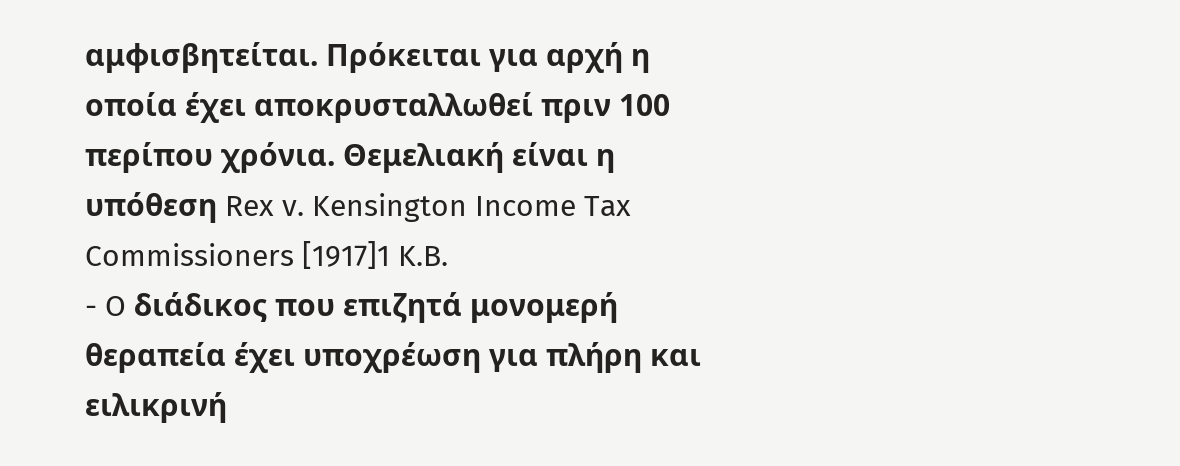αμφισβητείται. Πρόκειται για αρχή η οποία έχει αποκρυσταλλωθεί πριν 100 περίπου χρόνια. Θεμελιακή είναι η υπόθεση Rex v. Kensington Income Tax Commissioners [1917]1 K.B.
- O διάδικος που επιζητά μονομερή θεραπεία έχει υποχρέωση για πλήρη και ειλικρινή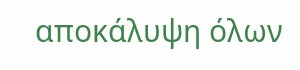αποκάλυψη όλων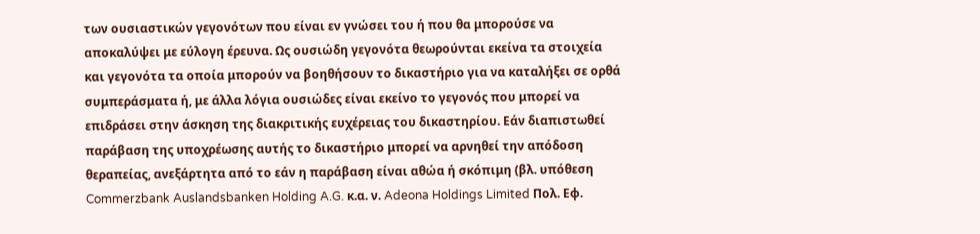των ουσιαστικών γεγονότων που είναι εν γνώσει του ή που θα μπορούσε να αποκαλύψει με εύλογη έρευνα. Ως ουσιώδη γεγονότα θεωρούνται εκείνα τα στοιχεία και γεγονότα τα οποία μπορούν να βοηθήσουν το δικαστήριο για να καταλήξει σε ορθά συμπεράσματα ή, με άλλα λόγια ουσιώδες είναι εκείνο το γεγονός που μπορεί να επιδράσει στην άσκηση της διακριτικής ευχέρειας του δικαστηρίου. Εάν διαπιστωθεί παράβαση της υποχρέωσης αυτής το δικαστήριο μπορεί να αρνηθεί την απόδοση θεραπείας, ανεξάρτητα από το εάν η παράβαση είναι αθώα ή σκόπιμη (βλ. υπόθεση Commerzbank Auslandsbanken Holding A.G. κ.α. ν. Adeona Holdings Limited Πολ. Εφ.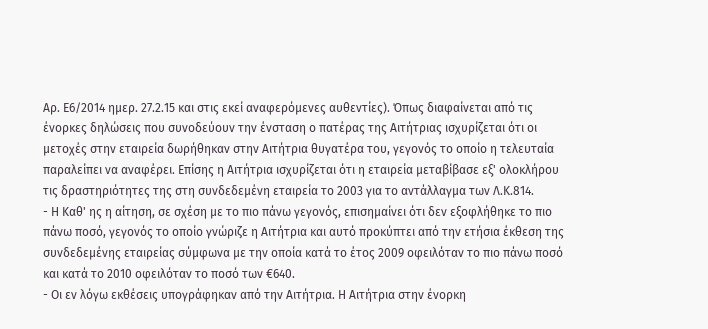Αρ. Ε6/2014 ημερ. 27.2.15 και στις εκεί αναφερόμενες αυθεντίες). Όπως διαφαίνεται από τις ένορκες δηλώσεις που συνοδεύουν την ένσταση ο πατέρας της Αιτήτριας ισχυρίζεται ότι οι μετοχές στην εταιρεία δωρήθηκαν στην Αιτήτρια θυγατέρα του, γεγονός το οποίο η τελευταία παραλείπει να αναφέρει. Επίσης η Αιτήτρια ισχυρίζεται ότι η εταιρεία μεταβίβασε εξ' ολοκλήρου τις δραστηριότητες της στη συνδεδεμένη εταιρεία το 2003 για το αντάλλαγμα των Λ.Κ.814.
- Η Καθ' ης η αίτηση, σε σχέση με το πιο πάνω γεγονός, επισημαίνει ότι δεν εξοφλήθηκε το πιο πάνω ποσό, γεγονός το οποίο γνώριζε η Αιτήτρια και αυτό προκύπτει από την ετήσια έκθεση της συνδεδεμένης εταιρείας σύμφωνα με την οποία κατά το έτος 2009 οφειλόταν το πιο πάνω ποσό και κατά το 2010 οφειλόταν το ποσό των €640.
- Οι εν λόγω εκθέσεις υπογράφηκαν από την Αιτήτρια. Η Αιτήτρια στην ένορκη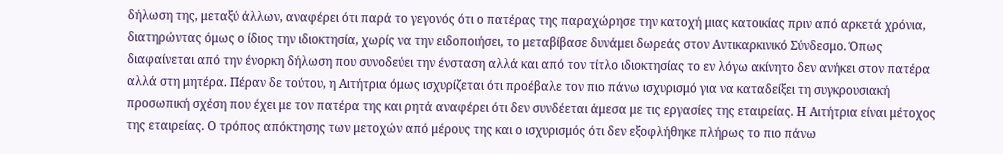δήλωση της, μεταξύ άλλων, αναφέρει ότι παρά το γεγονός ότι ο πατέρας της παραχώρησε την κατοχή μιας κατοικίας πριν από αρκετά χρόνια, διατηρώντας όμως ο ίδιος την ιδιοκτησία, χωρίς να την ειδοποιήσει, το μεταβίβασε δυνάμει δωρεάς στον Αντικαρκινικό Σύνδεσμο. Όπως διαφαίνεται από την ένορκη δήλωση που συνοδεύει την ένσταση αλλά και από τον τίτλο ιδιοκτησίας το εν λόγω ακίνητο δεν ανήκει στον πατέρα αλλά στη μητέρα. Πέραν δε τούτου, η Αιτήτρια όμως ισχυρίζεται ότι προέβαλε τον πιο πάνω ισχυρισμό για να καταδείξει τη συγκρουσιακή προσωπική σχέση που έχει με τον πατέρα της και ρητά αναφέρει ότι δεν συνδέεται άμεσα με τις εργασίες της εταιρείας. Η Αιτήτρια είναι μέτοχος της εταιρείας. Ο τρόπος απόκτησης των μετοχών από μέρους της και ο ισχυρισμός ότι δεν εξοφλήθηκε πλήρως το πιο πάνω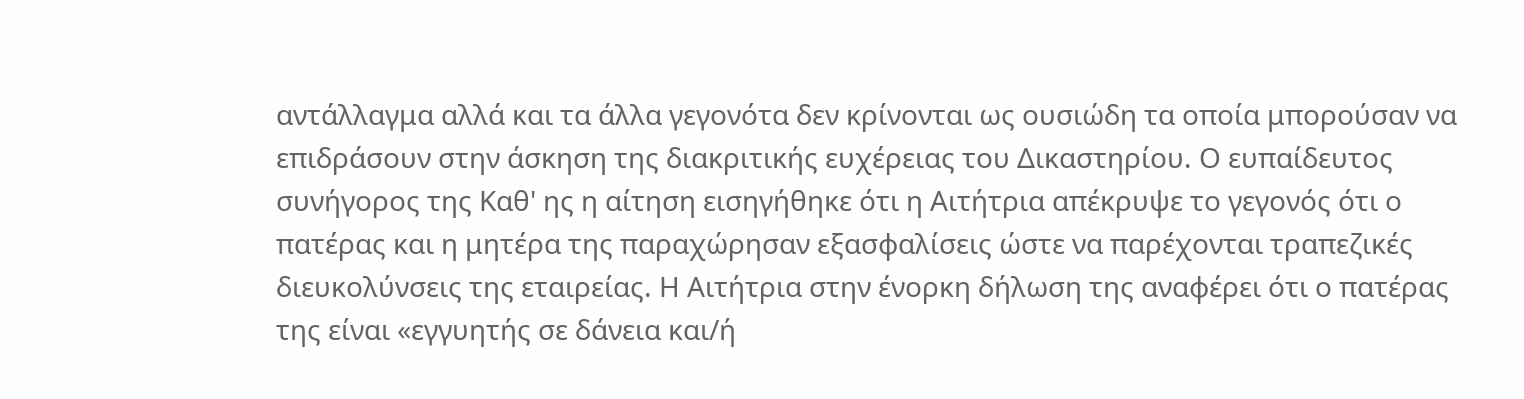αντάλλαγμα αλλά και τα άλλα γεγονότα δεν κρίνονται ως ουσιώδη τα οποία μπορούσαν να επιδράσουν στην άσκηση της διακριτικής ευχέρειας του Δικαστηρίου. Ο ευπαίδευτος συνήγορος της Καθ' ης η αίτηση εισηγήθηκε ότι η Αιτήτρια απέκρυψε το γεγονός ότι ο πατέρας και η μητέρα της παραχώρησαν εξασφαλίσεις ώστε να παρέχονται τραπεζικές διευκολύνσεις της εταιρείας. Η Αιτήτρια στην ένορκη δήλωση της αναφέρει ότι ο πατέρας της είναι «εγγυητής σε δάνεια και/ή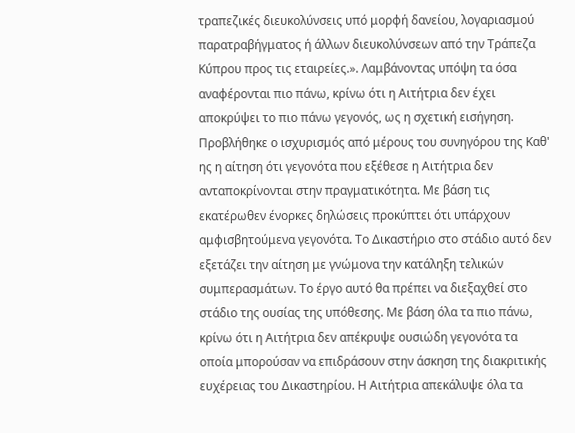τραπεζικές διευκολύνσεις υπό μορφή δανείου, λογαριασμού παρατραβήγματος ή άλλων διευκολύνσεων από την Τράπεζα Κύπρου προς τις εταιρείες.». Λαμβάνοντας υπόψη τα όσα αναφέρονται πιο πάνω, κρίνω ότι η Αιτήτρια δεν έχει αποκρύψει το πιο πάνω γεγονός, ως η σχετική εισήγηση. Προβλήθηκε ο ισχυρισμός από μέρους του συνηγόρου της Καθ' ης η αίτηση ότι γεγονότα που εξέθεσε η Αιτήτρια δεν ανταποκρίνονται στην πραγματικότητα. Με βάση τις εκατέρωθεν ένορκες δηλώσεις προκύπτει ότι υπάρχουν αμφισβητούμενα γεγονότα. Το Δικαστήριο στο στάδιο αυτό δεν εξετάζει την αίτηση με γνώμονα την κατάληξη τελικών συμπερασμάτων. Το έργο αυτό θα πρέπει να διεξαχθεί στο στάδιο της ουσίας της υπόθεσης. Με βάση όλα τα πιο πάνω, κρίνω ότι η Αιτήτρια δεν απέκρυψε ουσιώδη γεγονότα τα οποία μπορούσαν να επιδράσουν στην άσκηση της διακριτικής ευχέρειας του Δικαστηρίου. Η Αιτήτρια απεκάλυψε όλα τα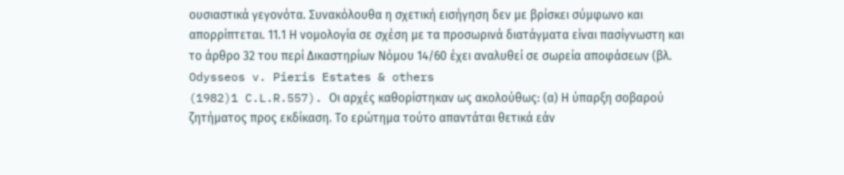ουσιαστικά γεγονότα. Συνακόλουθα η σχετική εισήγηση δεν με βρίσκει σύμφωνο και απορρίπτεται. 11.1 Η νομολογία σε σχέση με τα προσωρινά διατάγματα είναι πασίγνωστη και το άρθρο 32 του περί Δικαστηρίων Νόμου 14/60 έχει αναλυθεί σε σωρεία αποφάσεων (βλ. Odysseos v. Pieris Estates & others
(1982)1 C.L.R.557). Oι αρχές καθορίστηκαν ως ακολούθως: (α) Η ύπαρξη σοβαρού ζητήματος προς εκδίκαση. Το ερώτημα τούτο απαντάται θετικά εάν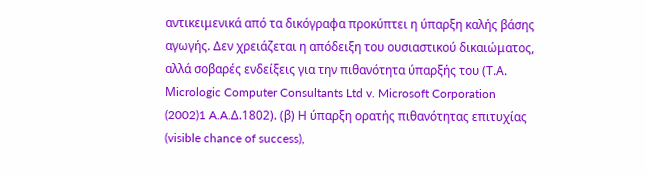αντικειμενικά από τα δικόγραφα προκύπτει η ύπαρξη καλής βάσης αγωγής. Δεν χρειάζεται η απόδειξη του ουσιαστικού δικαιώματος, αλλά σοβαρές ενδείξεις για την πιθανότητα ύπαρξής του (Τ.Α. Μicrologic Computer Consultants Ltd v. Microsoft Corporation
(2002)1 A.A.Δ.1802). (β) Η ύπαρξη ορατής πιθανότητας επιτυχίας (visible chance of success),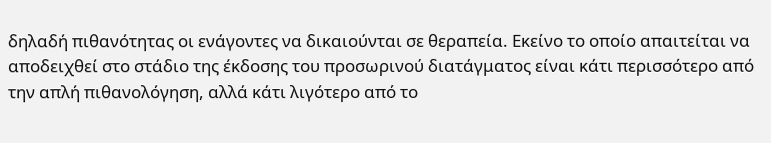δηλαδή πιθανότητας οι ενάγοντες να δικαιούνται σε θεραπεία. Εκείνο το οποίο απαιτείται να αποδειχθεί στο στάδιο της έκδοσης του προσωρινού διατάγματος είναι κάτι περισσότερο από την απλή πιθανολόγηση, αλλά κάτι λιγότερο από το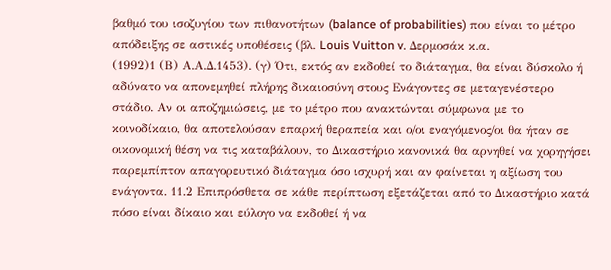βαθμό του ισοζυγίου των πιθανοτήτων (balance of probabilities) που είναι το μέτρο απόδειξης σε αστικές υποθέσεις (βλ. Louis Vuitton v. Δερμοσάκ κ.α.
(1992)1 (Β) Α.Α.Δ.1453). (γ) Ότι, εκτός αν εκδοθεί το διάταγμα, θα είναι δύσκολο ή αδύνατο να απονεμηθεί πλήρης δικαιοσύνη στους Ενάγοντες σε μεταγενέστερο στάδιο. Αν οι αποζημιώσεις, με το μέτρο που ανακτώνται σύμφωνα με το κοινοδίκαιο, θα αποτελούσαν επαρκή θεραπεία και ο/οι εναγόμενος/οι θα ήταν σε οικονομική θέση να τις καταβάλουν, το Δικαστήριο κανονικά θα αρνηθεί να χορηγήσει παρεμπίπτον απαγορευτικό διάταγμα όσο ισχυρή και αν φαίνεται η αξίωση του ενάγοντα. 11.2 Επιπρόσθετα σε κάθε περίπτωση εξετάζεται από το Δικαστήριο κατά πόσο είναι δίκαιο και εύλογο να εκδοθεί ή να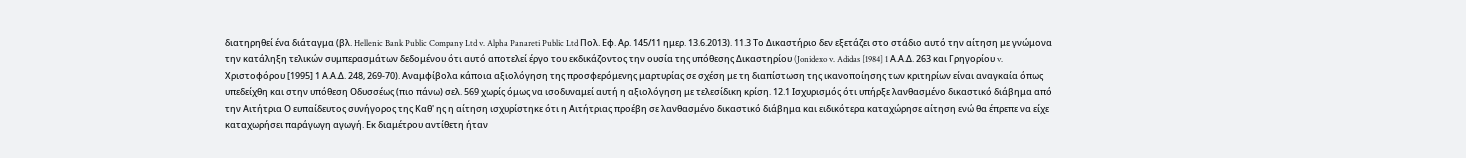διατηρηθεί ένα διάταγμα (βλ. Hellenic Bank Public Company Ltd v. Alpha Panareti Public Ltd Πολ. Εφ. Αρ. 145/11 ημερ. 13.6.2013). 11.3 Το Δικαστήριο δεν εξετάζει στο στάδιο αυτό την αίτηση με γνώμονα την κατάληξη τελικών συμπερασμάτων δεδομένου ότι αυτό αποτελεί έργο του εκδικάζοντος την ουσία της υπόθεσης Δικαστηρίου (Jonidexo v. Adidas [1984] 1 Α.Α.Δ. 263 και Γρηγορίου v. Χριστοφόρου [1995] 1 Α.Α.Δ. 248, 269-70). Αναμφίβολα κάποια αξιολόγηση της προσφερόμενης μαρτυρίας σε σχέση με τη διαπίστωση της ικανοποίησης των κριτηρίων είναι αναγκαία όπως υπεδείχθη και στην υπόθεση Οδυσσέως (πιο πάνω) σελ. 569 χωρίς όμως να ισοδυναμεί αυτή η αξιολόγηση με τελεσίδικη κρίση. 12.1 Ισχυρισμός ότι υπήρξε λανθασμένο δικαστικό διάβημα από την Αιτήτρια Ο ευπαίδευτος συνήγορος της Καθ' ης η αίτηση ισχυρίστηκε ότι η Αιτήτριας προέβη σε λανθασμένο δικαστικό διάβημα και ειδικότερα καταχώρησε αίτηση ενώ θα έπρεπε να είχε καταχωρήσει παράγωγη αγωγή. Εκ διαμέτρου αντίθετη ήταν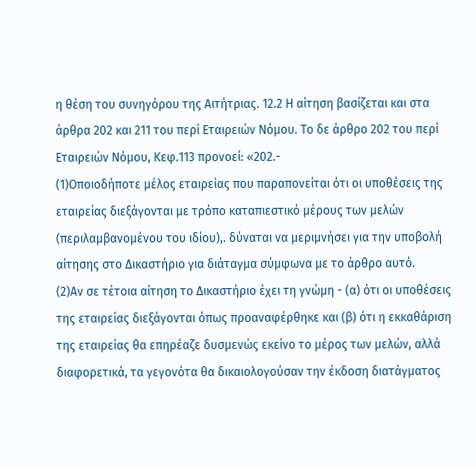η θέση του συνηγόρου της Αιτήτριας. 12.2 Η αίτηση βασίζεται και στα άρθρα 202 και 211 του περί Εταιρειών Νόμου. Το δε άρθρο 202 του περί Εταιρειών Νόμου, Κεφ.113 προνοεί: «202.-
(1)Οποιοδήποτε μέλος εταιρείας που παραπονείται ότι οι υποθέσεις της εταιρείας διεξάγονται με τρόπο καταπιεστικό μέρους των μελών (περιλαμβανομένου του ιδίου),. δύναται να μεριμνήσει για την υποβολή αίτησης στο Δικαστήριο για διάταγμα σύμφωνα με το άρθρο αυτό.
(2)Αν σε τέτοια αίτηση το Δικαστήριο έχει τη γνώμη - (α) ότι οι υποθέσεις της εταιρείας διεξάγονται όπως προαναφέρθηκε και (β) ότι η εκκαθάριση της εταιρείας θα επηρέαζε δυσμενώς εκείνο το μέρος των μελών, αλλά διαφορετικά, τα γεγονότα θα δικαιολογούσαν την έκδοση διατάγματος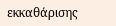εκκαθάρισης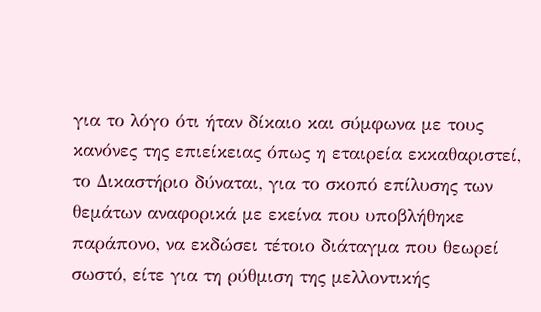για το λόγο ότι ήταν δίκαιο και σύμφωνα με τους κανόνες της επιείκειας όπως η εταιρεία εκκαθαριστεί, το Δικαστήριο δύναται, για το σκοπό επίλυσης των θεμάτων αναφορικά με εκείνα που υποβλήθηκε παράπονο, να εκδώσει τέτοιο διάταγμα που θεωρεί σωστό, είτε για τη ρύθμιση της μελλοντικής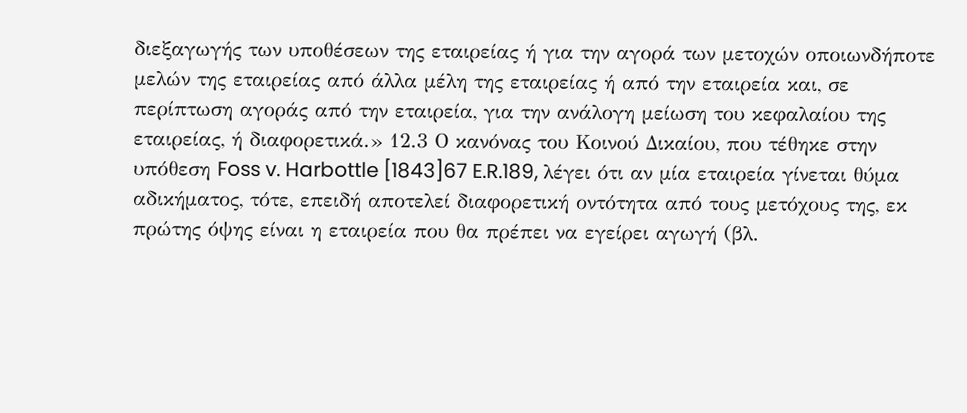διεξαγωγής των υποθέσεων της εταιρείας ή για την αγορά των μετοχών οποιωνδήποτε μελών της εταιρείας από άλλα μέλη της εταιρείας ή από την εταιρεία και, σε περίπτωση αγοράς από την εταιρεία, για την ανάλογη μείωση του κεφαλαίου της εταιρείας, ή διαφορετικά.» 12.3 Ο κανόνας του Κοινού Δικαίου, που τέθηκε στην υπόθεση Foss v. Harbottle [1843]67 E.R.189, λέγει ότι αν μία εταιρεία γίνεται θύμα αδικήματος, τότε, επειδή αποτελεί διαφορετική οντότητα από τους μετόχους της, εκ πρώτης όψης είναι η εταιρεία που θα πρέπει να εγείρει αγωγή (βλ.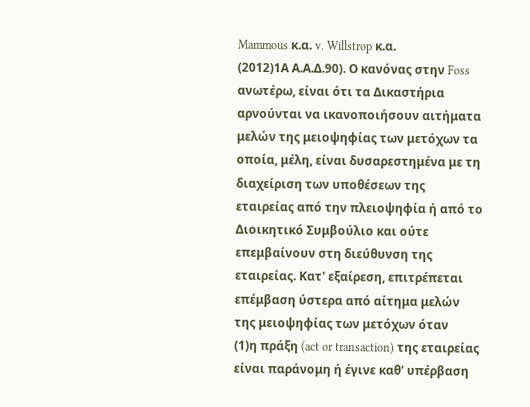Mammous κ.α. v. Willstrop κ.α.
(2012)1Α Α.Α.Δ.90). Ο κανόνας στην Foss ανωτέρω, είναι ότι τα Δικαστήρια αρνούνται να ικανοποιήσουν αιτήματα μελών της μειοψηφίας των μετόχων τα οποία, μέλη, είναι δυσαρεστημένα με τη διαχείριση των υποθέσεων της εταιρείας από την πλειοψηφία ή από το Διοικητικό Συμβούλιο και ούτε επεμβαίνουν στη διεύθυνση της εταιρείας. Κατ' εξαίρεση, επιτρέπεται επέμβαση ύστερα από αίτημα μελών της μειοψηφίας των μετόχων όταν
(1)η πράξη (act or transaction) της εταιρείας είναι παράνομη ή έγινε καθ' υπέρβαση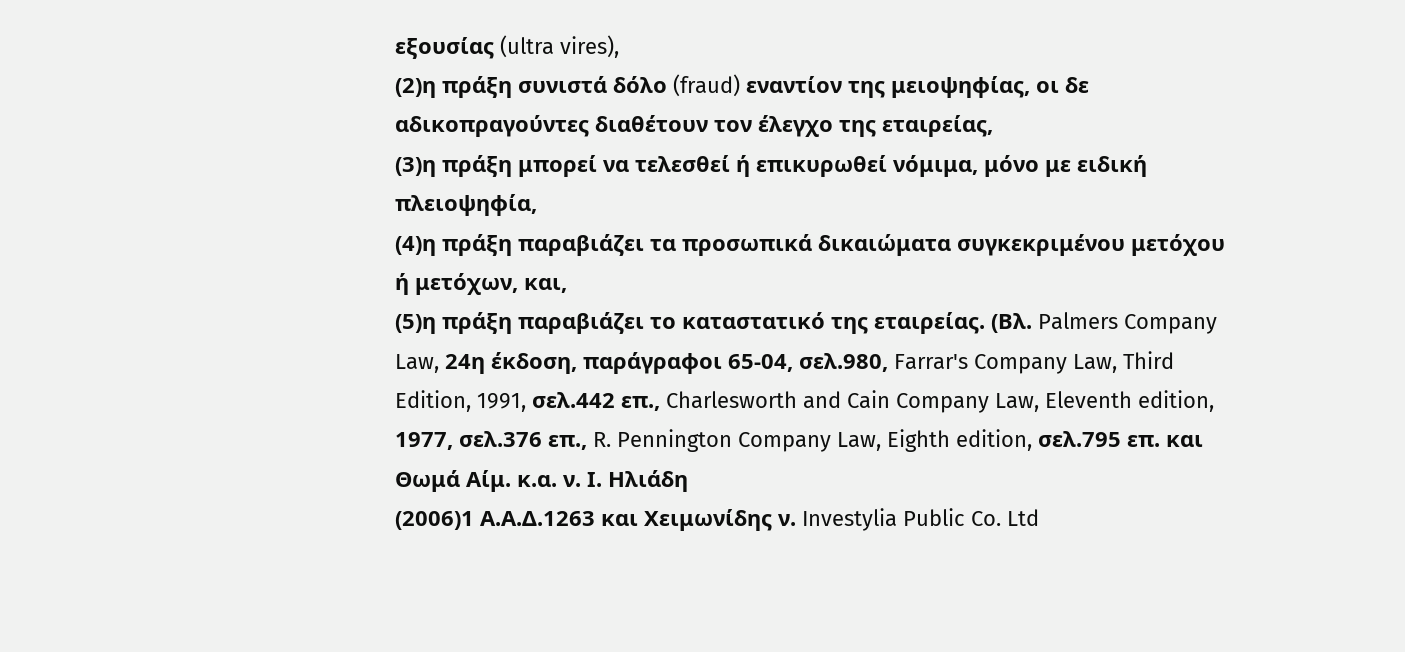εξουσίας (ultra vires),
(2)η πράξη συνιστά δόλο (fraud) εναντίον της μειοψηφίας, οι δε αδικοπραγούντες διαθέτουν τον έλεγχο της εταιρείας,
(3)η πράξη μπορεί να τελεσθεί ή επικυρωθεί νόμιμα, μόνο με ειδική πλειοψηφία,
(4)η πράξη παραβιάζει τα προσωπικά δικαιώματα συγκεκριμένου μετόχου ή μετόχων, και,
(5)η πράξη παραβιάζει το καταστατικό της εταιρείας. (Βλ. Palmers Company Law, 24η έκδοση, παράγραφοι 65-04, σελ.980, Farrar's Company Law, Third Edition, 1991, σελ.442 επ., Charlesworth and Cain Company Law, Eleventh edition, 1977, σελ.376 επ., R. Pennington Company Law, Eighth edition, σελ.795 επ. και Θωμά Αίμ. κ.α. ν. Ι. Ηλιάδη
(2006)1 Α.Α.Δ.1263 και Χειμωνίδης ν. Investylia Public Co. Ltd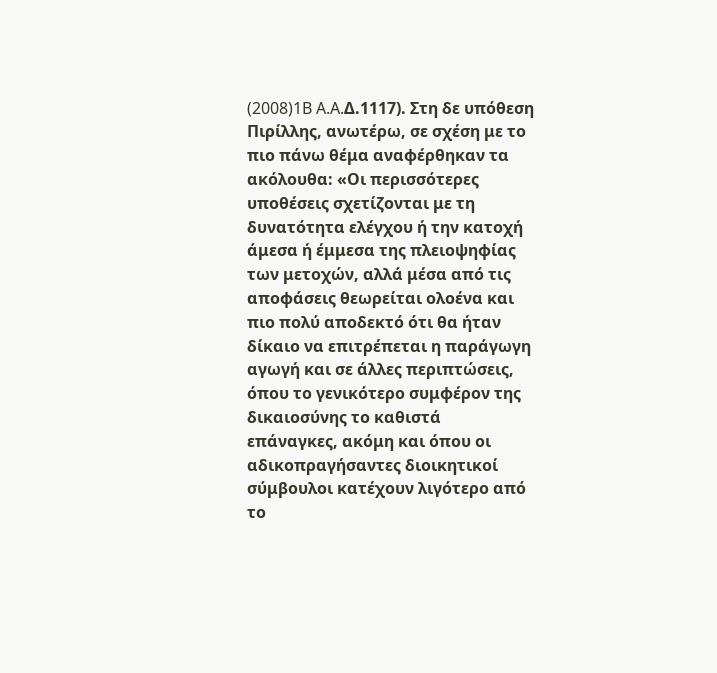(2008)1B A.A.Δ.1117). Στη δε υπόθεση Πιρίλλης, ανωτέρω, σε σχέση με το πιο πάνω θέμα αναφέρθηκαν τα ακόλουθα: «Οι περισσότερες υποθέσεις σχετίζονται με τη δυνατότητα ελέγχου ή την κατοχή άμεσα ή έμμεσα της πλειοψηφίας των μετοχών, αλλά μέσα από τις αποφάσεις θεωρείται ολοένα και πιο πολύ αποδεκτό ότι θα ήταν δίκαιο να επιτρέπεται η παράγωγη αγωγή και σε άλλες περιπτώσεις, όπου το γενικότερο συμφέρον της δικαιοσύνης το καθιστά επάναγκες, ακόμη και όπου οι αδικοπραγήσαντες διοικητικοί σύμβουλοι κατέχουν λιγότερο από το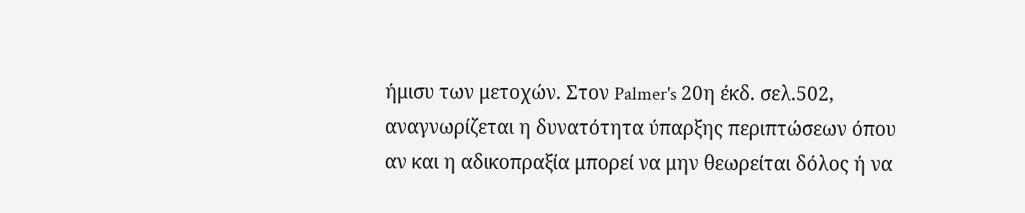ήμισυ των μετοχών. Στον Palmer's 20η έκδ. σελ.502, αναγνωρίζεται η δυνατότητα ύπαρξης περιπτώσεων όπου αν και η αδικοπραξία μπορεί να μην θεωρείται δόλος ή να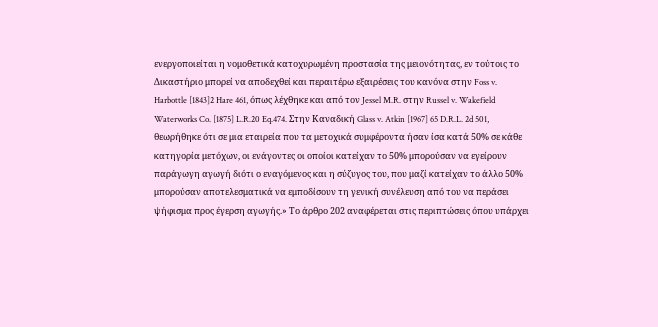ενεργοποιείται η νομοθετικά κατοχυρωμένη προστασία της μειονότητας, εν τούτοις το Δικαστήριο μπορεί να αποδεχθεί και περαιτέρω εξαιρέσεις του κανόνα στην Foss v. Harbottle [1843]2 Hare 461, όπως λέχθηκε και από τον Jessel M.R. στην Russel v. Wakefield Waterworks Co. [1875] L.R.20 Eq.474. Στην Καναδική Glass v. Atkin [1967] 65 D.R.L. 2d 501, θεωρήθηκε ότι σε μια εταιρεία που τα μετοχικά συμφέροντα ήσαν ίσα κατά 50% σε κάθε κατηγορία μετόχων, οι ενάγοντες οι οποίοι κατείχαν το 50% μπορούσαν να εγείρουν παράγωγη αγωγή διότι ο εναγόμενος και η σύζυγος του, που μαζί κατείχαν το άλλο 50% μπορούσαν αποτελεσματικά να εμποδίσουν τη γενική συνέλευση από του να περάσει ψήφισμα προς έγερση αγωγής.» Το άρθρο 202 αναφέρεται στις περιπτώσεις όπου υπάρχει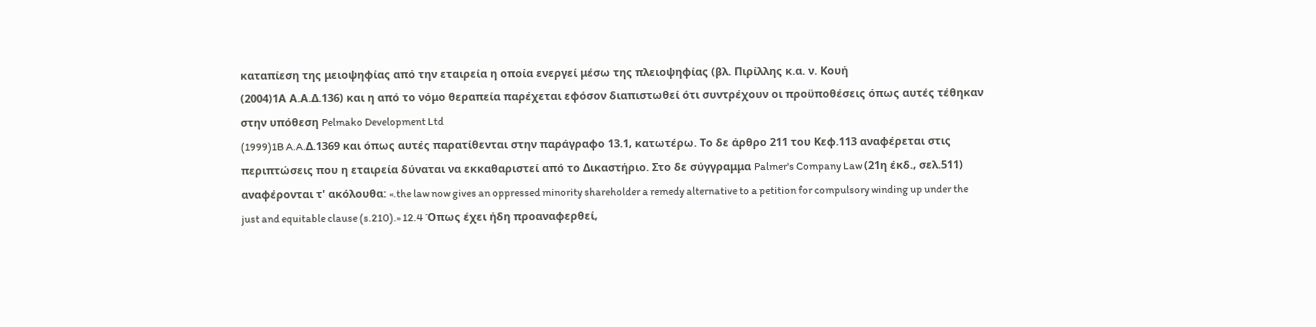καταπίεση της μειοψηφίας από την εταιρεία η οποία ενεργεί μέσω της πλειοψηφίας (βλ. Πιρίλλης κ.α. ν. Κουή
(2004)1Α Α.Α.Δ.136) και η από το νόμο θεραπεία παρέχεται εφόσον διαπιστωθεί ότι συντρέχουν οι προϋποθέσεις όπως αυτές τέθηκαν στην υπόθεση Pelmako Development Ltd
(1999)1B A.A.Δ.1369 και όπως αυτές παρατίθενται στην παράγραφο 13.1, κατωτέρω. Το δε άρθρο 211 του Κεφ.113 αναφέρεται στις περιπτώσεις που η εταιρεία δύναται να εκκαθαριστεί από το Δικαστήριο. Στο δε σύγγραμμα Palmer's Company Law (21η έκδ., σελ.511) αναφέρονται τ' ακόλουθα: «.the law now gives an oppressed minority shareholder a remedy alternative to a petition for compulsory winding up under the just and equitable clause (s.210).» 12.4 Όπως έχει ήδη προαναφερθεί,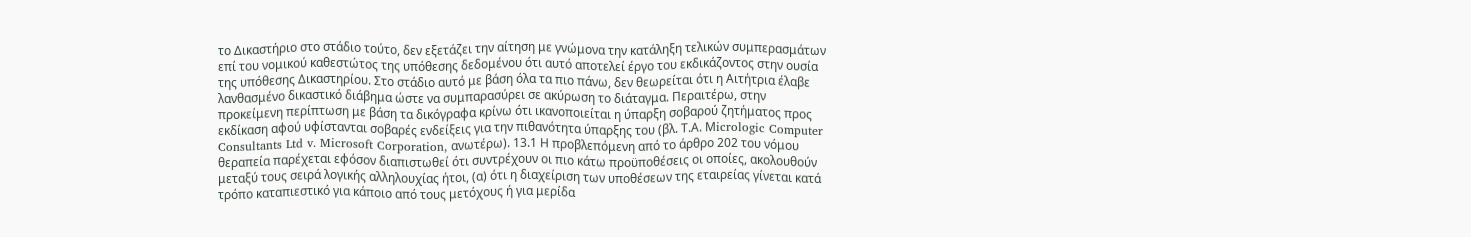το Δικαστήριο στο στάδιο τούτο, δεν εξετάζει την αίτηση με γνώμονα την κατάληξη τελικών συμπερασμάτων επί του νομικού καθεστώτος της υπόθεσης δεδομένου ότι αυτό αποτελεί έργο του εκδικάζοντος στην ουσία της υπόθεσης Δικαστηρίου. Στο στάδιο αυτό με βάση όλα τα πιο πάνω, δεν θεωρείται ότι η Αιτήτρια έλαβε λανθασμένο δικαστικό διάβημα ώστε να συμπαρασύρει σε ακύρωση το διάταγμα. Περαιτέρω, στην προκείμενη περίπτωση με βάση τα δικόγραφα κρίνω ότι ικανοποιείται η ύπαρξη σοβαρού ζητήματος προς εκδίκαση αφού υφίστανται σοβαρές ενδείξεις για την πιθανότητα ύπαρξης του (βλ. Τ.Α. Μicrologic Computer Consultants Ltd v. Microsoft Corporation, ανωτέρω). 13.1 Η προβλεπόμενη από το άρθρο 202 του νόμου θεραπεία παρέχεται εφόσον διαπιστωθεί ότι συντρέχουν οι πιο κάτω προϋποθέσεις οι οποίες, ακολουθούν μεταξύ τους σειρά λογικής αλληλουχίας ήτοι, (α) ότι η διαχείριση των υποθέσεων της εταιρείας γίνεται κατά τρόπο καταπιεστικό για κάποιο από τους μετόχους ή για μερίδα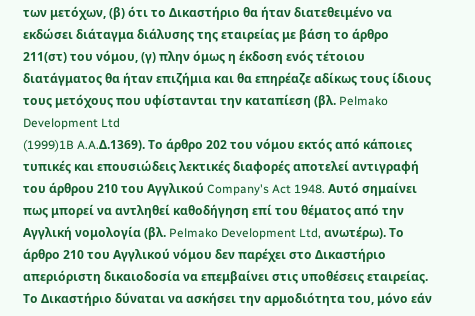των μετόχων, (β) ότι το Δικαστήριο θα ήταν διατεθειμένο να εκδώσει διάταγμα διάλυσης της εταιρείας με βάση το άρθρο 211(στ) του νόμου, (γ) πλην όμως η έκδοση ενός τέτοιου διατάγματος θα ήταν επιζήμια και θα επηρέαζε αδίκως τους ίδιους τους μετόχους που υφίστανται την καταπίεση (βλ. Pelmako Development Ltd
(1999)1B A.A.Δ.1369). Το άρθρο 202 του νόμου εκτός από κάποιες τυπικές και επουσιώδεις λεκτικές διαφορές αποτελεί αντιγραφή του άρθρου 210 του Αγγλικού Company's Act 1948. Αυτό σημαίνει πως μπορεί να αντληθεί καθοδήγηση επί του θέματος από την Αγγλική νομολογία (βλ. Pelmako Development Ltd, ανωτέρω). Το άρθρο 210 του Αγγλικού νόμου δεν παρέχει στο Δικαστήριο απεριόριστη δικαιοδοσία να επεμβαίνει στις υποθέσεις εταιρείας. Το Δικαστήριο δύναται να ασκήσει την αρμοδιότητα του, μόνο εάν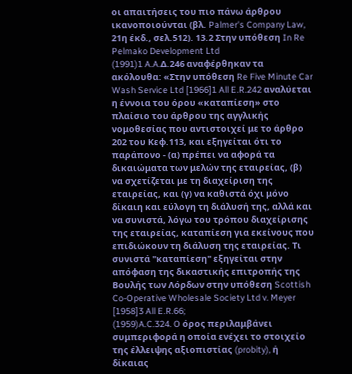οι απαιτήσεις του πιο πάνω άρθρου ικανοποιούνται (βλ. Palmer's Company Law, 21η έκδ., σελ.512). 13.2 Στην υπόθεση In Re Pelmako Development Ltd
(1991)1 A.A.Δ.246 αναφέρθηκαν τα ακόλουθα: «Στην υπόθεση Re Five Minute Car Wash Service Ltd [1966]1 All E.R.242 αναλύεται η έννοια του όρου «καταπίεση» στο πλαίσιο του άρθρου της αγγλικής νομοθεσίας που αντιστοιχεί με το άρθρο 202 του Κεφ.113, και εξηγείται ότι το παράπονο - (α) πρέπει να αφορά τα δικαιώματα των μελών της εταιρείας, (β) να σχετίζεται με τη διαχείριση της εταιρείας, και (γ) να καθιστά όχι μόνο δίκαιη και εύλογη τη διάλυσή της, αλλά και να συνιστά, λόγω του τρόπου διαχείρισης της εταιρείας, καταπίεση για εκείνους που επιδιώκουν τη διάλυση της εταιρείας. Τι συνιστά "καταπίεση" εξηγείται στην απόφαση της δικαστικής επιτροπής της Βουλής των Λόρδων στην υπόθεση Scottish Co-Operative Wholesale Society Ltd v. Meyer [1958]3 All E.R.66;
(1959)A.C.324. O όρος περιλαμβάνει συμπεριφορά η οποία ενέχει το στοιχείο της έλλειψης αξιοπιστίας (probity), ή δίκαιας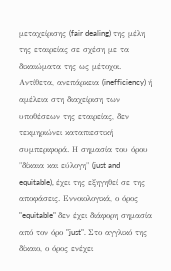μεταχείρισης (fair dealing) της μέλη της εταιρείας σε σχέση με τα δικαιώματα της ως μέτοχοι. Αντίθετα, ανεπάρκεια (inefficiency) ή αμέλεια στη διαχείριση των υποθέσεων της εταιρείας, δεν τεκμηριώνει καταπιεστική συμπεριφορά. Η σημασία του όρου "δίκαια και εύλογη" (just and equitable), έχει της εξηγηθεί σε της αποφάσεις. Εννοιολογικά, ο όρος "equitable" δεν έχει διάφορη σημασία από τον όρο "just". Στο αγγλικό της δίκαιο, ο όρος ενέχει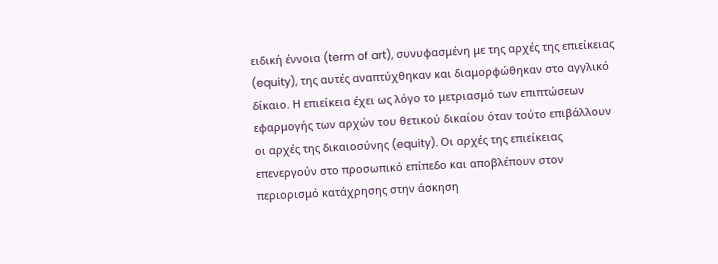ειδική έννοια (term of art), συνυφασμένη με της αρχές της επιείκειας (equity), της αυτές αναπτύχθηκαν και διαμορφώθηκαν στο αγγλικό δίκαιο. Η επιείκεια έχει ως λόγο το μετριασμό των επιπτώσεων εφαρμογής των αρχών του θετικού δικαίου όταν τούτο επιβάλλουν οι αρχές της δικαιοσύνης (equity). Οι αρχές της επιείκειας επενεργούν στο προσωπικό επίπεδο και αποβλέπουν στον περιορισμό κατάχρησης στην άσκηση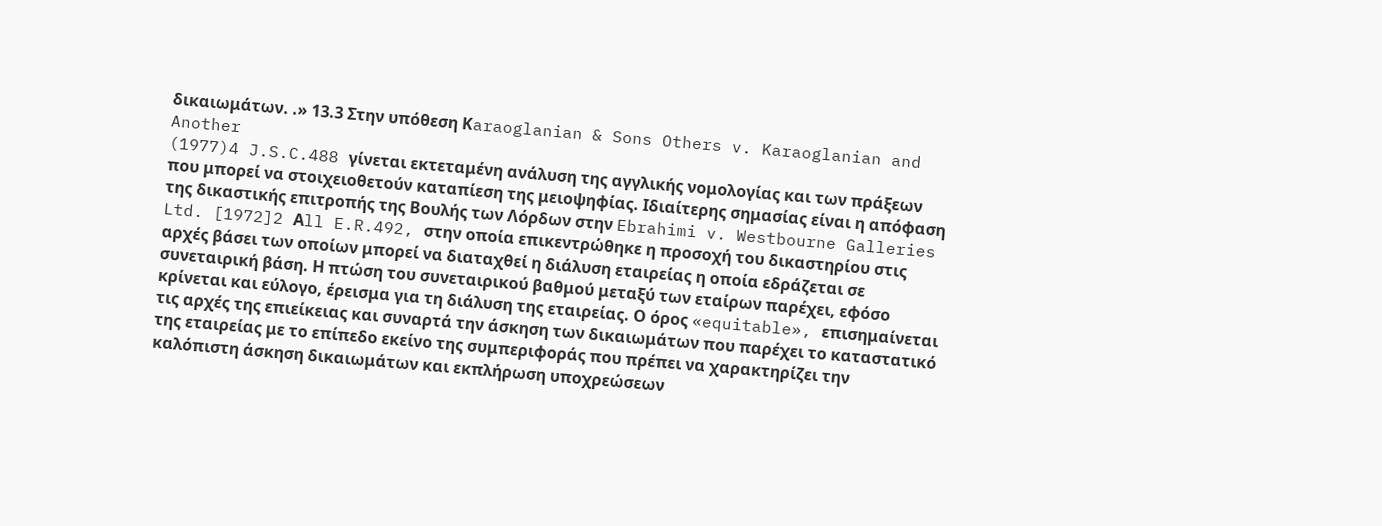δικαιωμάτων. .» 13.3 Στην υπόθεση Κaraoglanian & Sons Others v. Karaoglanian and Another
(1977)4 J.S.C.488 γίνεται εκτεταμένη ανάλυση της αγγλικής νομολογίας και των πράξεων που μπορεί να στοιχειοθετούν καταπίεση της μειοψηφίας. Ιδιαίτερης σημασίας είναι η απόφαση της δικαστικής επιτροπής της Βουλής των Λόρδων στην Ebrahimi v. Westbourne Galleries Ltd. [1972]2 Αll E.R.492, στην οποία επικεντρώθηκε η προσοχή του δικαστηρίου στις αρχές βάσει των οποίων μπορεί να διαταχθεί η διάλυση εταιρείας η οποία εδράζεται σε συνεταιρική βάση. Η πτώση του συνεταιρικού βαθμού μεταξύ των εταίρων παρέχει, εφόσο κρίνεται και εύλογο, έρεισμα για τη διάλυση της εταιρείας. Ο όρος «equitable», επισημαίνεται τις αρχές της επιείκειας και συναρτά την άσκηση των δικαιωμάτων που παρέχει το καταστατικό της εταιρείας με το επίπεδο εκείνο της συμπεριφοράς που πρέπει να χαρακτηρίζει την καλόπιστη άσκηση δικαιωμάτων και εκπλήρωση υποχρεώσεων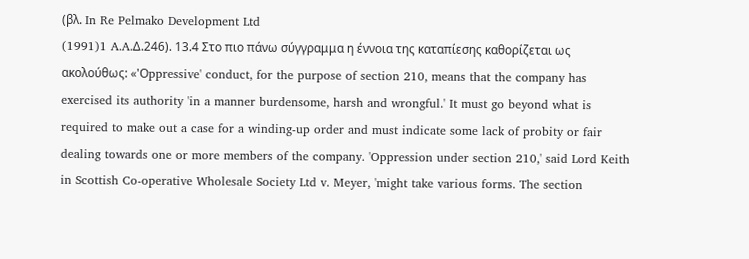(βλ. In Re Pelmako Development Ltd
(1991)1 A.A.Δ.246). 13.4 Στο πιο πάνω σύγγραμμα η έννοια της καταπίεσης καθορίζεται ως ακολούθως: «'Οppressive' conduct, for the purpose of section 210, means that the company has exercised its authority 'in a manner burdensome, harsh and wrongful.' It must go beyond what is required to make out a case for a winding-up order and must indicate some lack of probity or fair dealing towards one or more members of the company. 'Oppression under section 210,' said Lord Keith in Scottish Co-operative Wholesale Society Ltd v. Meyer, 'might take various forms. The section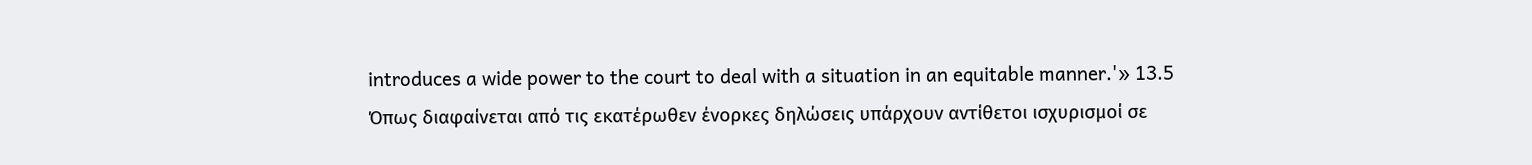introduces a wide power to the court to deal with a situation in an equitable manner.'» 13.5 Όπως διαφαίνεται από τις εκατέρωθεν ένορκες δηλώσεις υπάρχουν αντίθετοι ισχυρισμοί σε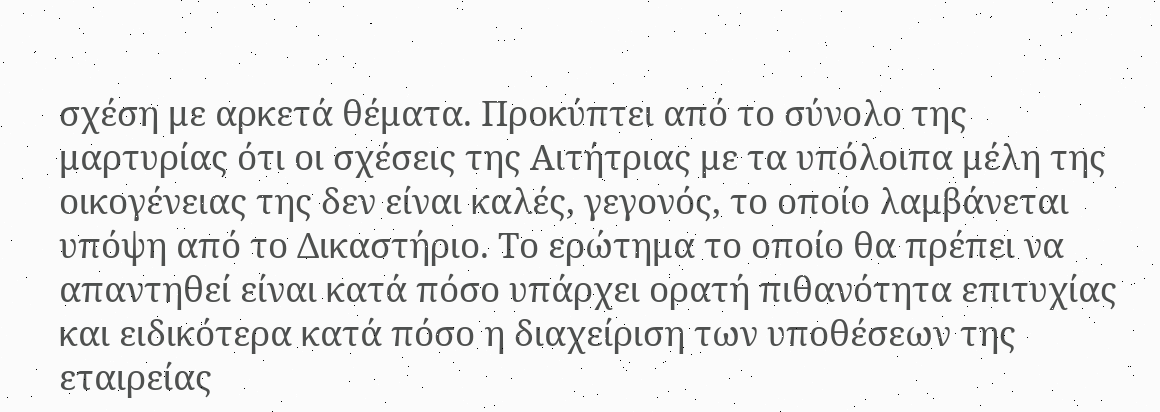σχέση με αρκετά θέματα. Προκύπτει από το σύνολο της μαρτυρίας ότι οι σχέσεις της Αιτήτριας με τα υπόλοιπα μέλη της οικογένειας της δεν είναι καλές, γεγονός, το οποίο λαμβάνεται υπόψη από το Δικαστήριο. Το ερώτημα το οποίο θα πρέπει να απαντηθεί είναι κατά πόσο υπάρχει ορατή πιθανότητα επιτυχίας και ειδικότερα κατά πόσο η διαχείριση των υποθέσεων της εταιρείας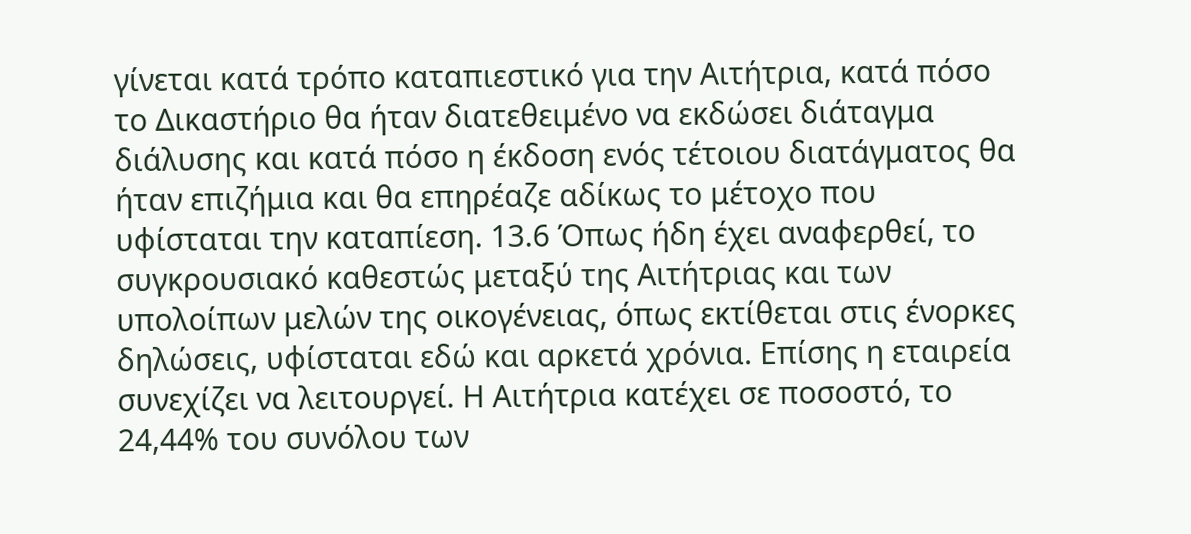γίνεται κατά τρόπο καταπιεστικό για την Αιτήτρια, κατά πόσο το Δικαστήριο θα ήταν διατεθειμένο να εκδώσει διάταγμα διάλυσης και κατά πόσο η έκδοση ενός τέτοιου διατάγματος θα ήταν επιζήμια και θα επηρέαζε αδίκως το μέτοχο που υφίσταται την καταπίεση. 13.6 Όπως ήδη έχει αναφερθεί, το συγκρουσιακό καθεστώς μεταξύ της Αιτήτριας και των υπολοίπων μελών της οικογένειας, όπως εκτίθεται στις ένορκες δηλώσεις, υφίσταται εδώ και αρκετά χρόνια. Επίσης η εταιρεία συνεχίζει να λειτουργεί. Η Αιτήτρια κατέχει σε ποσοστό, το 24,44% του συνόλου των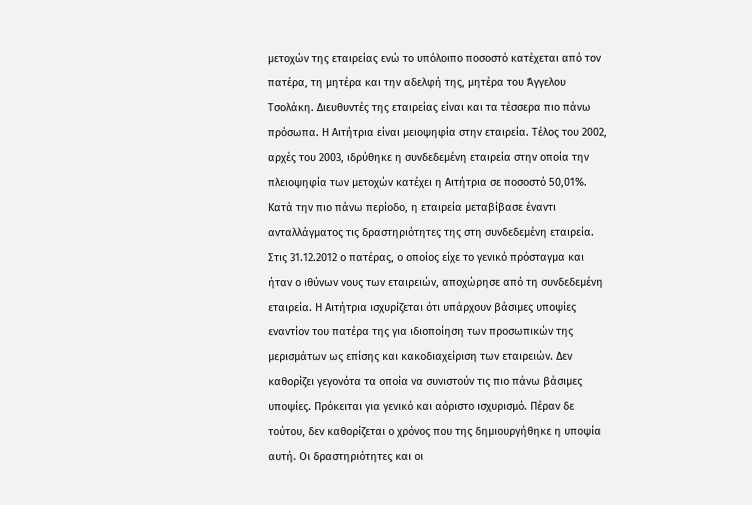μετοχών της εταιρείας ενώ το υπόλοιπο ποσοστό κατέχεται από τον πατέρα, τη μητέρα και την αδελφή της, μητέρα του Άγγελου Τσολάκη. Διευθυντές της εταιρείας είναι και τα τέσσερα πιο πάνω πρόσωπα. Η Αιτήτρια είναι μειοψηφία στην εταιρεία. Τέλος του 2002, αρχές του 2003, ιδρύθηκε η συνδεδεμένη εταιρεία στην οποία την πλειοψηφία των μετοχών κατέχει η Αιτήτρια σε ποσοστό 50,01%. Κατά την πιο πάνω περίοδο, η εταιρεία μεταβίβασε έναντι ανταλλάγματος τις δραστηριότητες της στη συνδεδεμένη εταιρεία. Στις 31.12.2012 ο πατέρας, ο οποίος είχε το γενικό πρόσταγμα και ήταν ο ιθύνων νους των εταιρειών, αποχώρησε από τη συνδεδεμένη εταιρεία. Η Αιτήτρια ισχυρίζεται ότι υπάρχουν βάσιμες υποψίες εναντίον του πατέρα της για ιδιοποίηση των προσωπικών της μερισμάτων ως επίσης και κακοδιαχείριση των εταιρειών. Δεν καθορίζει γεγονότα τα οποία να συνιστούν τις πιο πάνω βάσιμες υποψίες. Πρόκειται για γενικό και αόριστο ισχυρισμό. Πέραν δε τούτου, δεν καθορίζεται ο χρόνος που της δημιουργήθηκε η υποψία αυτή. Οι δραστηριότητες και οι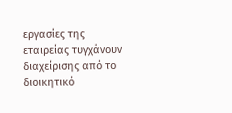εργασίες της εταιρείας τυγχάνουν διαχείρισης από το διοικητικό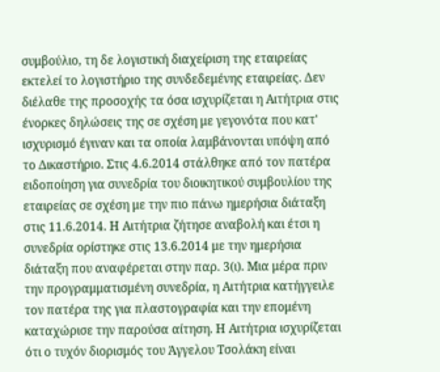συμβούλιο, τη δε λογιστική διαχείριση της εταιρείας εκτελεί το λογιστήριο της συνδεδεμένης εταιρείας. Δεν διέλαθε της προσοχής τα όσα ισχυρίζεται η Αιτήτρια στις ένορκες δηλώσεις της σε σχέση με γεγονότα που κατ' ισχυρισμό έγιναν και τα οποία λαμβάνονται υπόψη από το Δικαστήριο. Στις 4.6.2014 στάλθηκε από τον πατέρα ειδοποίηση για συνεδρία του διοικητικού συμβουλίου της εταιρείας σε σχέση με την πιο πάνω ημερήσια διάταξη στις 11.6.2014. Η Αιτήτρια ζήτησε αναβολή και έτσι η συνεδρία ορίστηκε στις 13.6.2014 με την ημερήσια διάταξη που αναφέρεται στην παρ. 3(ι). Μια μέρα πριν την προγραμματισμένη συνεδρία, η Αιτήτρια κατήγγειλε τον πατέρα της για πλαστογραφία και την επομένη καταχώρισε την παρούσα αίτηση. Η Αιτήτρια ισχυρίζεται ότι ο τυχόν διορισμός του Άγγελου Τσολάκη είναι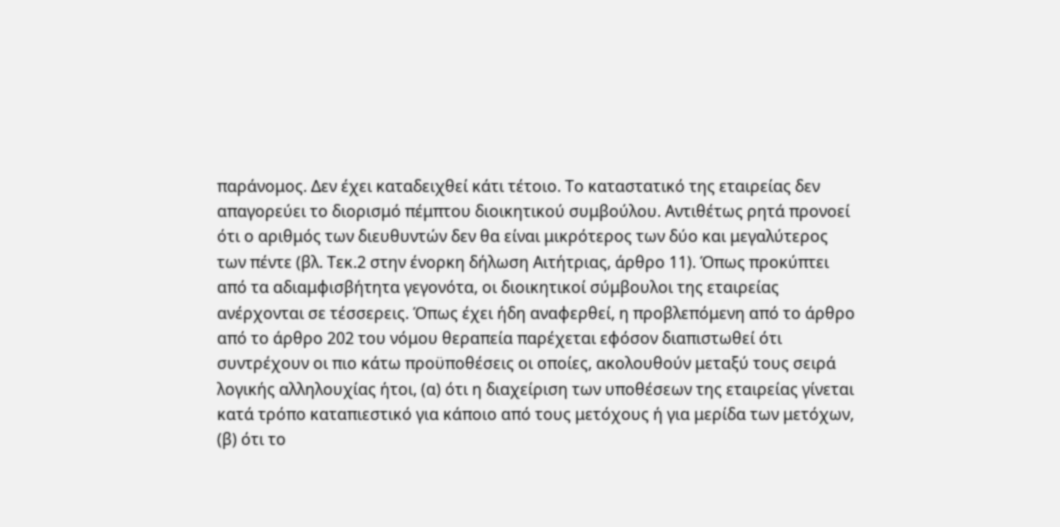παράνομος. Δεν έχει καταδειχθεί κάτι τέτοιο. Το καταστατικό της εταιρείας δεν απαγορεύει το διορισμό πέμπτου διοικητικού συμβούλου. Αντιθέτως ρητά προνοεί ότι ο αριθμός των διευθυντών δεν θα είναι μικρότερος των δύο και μεγαλύτερος των πέντε (βλ. Τεκ.2 στην ένορκη δήλωση Αιτήτριας, άρθρο 11). Όπως προκύπτει από τα αδιαμφισβήτητα γεγονότα, οι διοικητικοί σύμβουλοι της εταιρείας ανέρχονται σε τέσσερεις. Όπως έχει ήδη αναφερθεί, η προβλεπόμενη από το άρθρο από το άρθρο 202 του νόμου θεραπεία παρέχεται εφόσον διαπιστωθεί ότι συντρέχουν οι πιο κάτω προϋποθέσεις οι οποίες, ακολουθούν μεταξύ τους σειρά λογικής αλληλουχίας ήτοι, (α) ότι η διαχείριση των υποθέσεων της εταιρείας γίνεται κατά τρόπο καταπιεστικό για κάποιο από τους μετόχους ή για μερίδα των μετόχων, (β) ότι το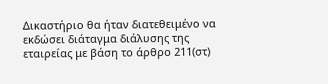Δικαστήριο θα ήταν διατεθειμένο να εκδώσει διάταγμα διάλυσης της εταιρείας με βάση το άρθρο 211(στ)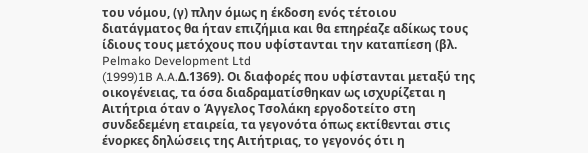του νόμου, (γ) πλην όμως η έκδοση ενός τέτοιου διατάγματος θα ήταν επιζήμια και θα επηρέαζε αδίκως τους ίδιους τους μετόχους που υφίστανται την καταπίεση (βλ. Pelmako Development Ltd
(1999)1B A.A.Δ.1369). Οι διαφορές που υφίστανται μεταξύ της οικογένειας, τα όσα διαδραματίσθηκαν ως ισχυρίζεται η Αιτήτρια όταν ο Άγγελος Τσολάκη εργοδοτείτο στη συνδεδεμένη εταιρεία, τα γεγονότα όπως εκτίθενται στις ένορκες δηλώσεις της Αιτήτριας, το γεγονός ότι η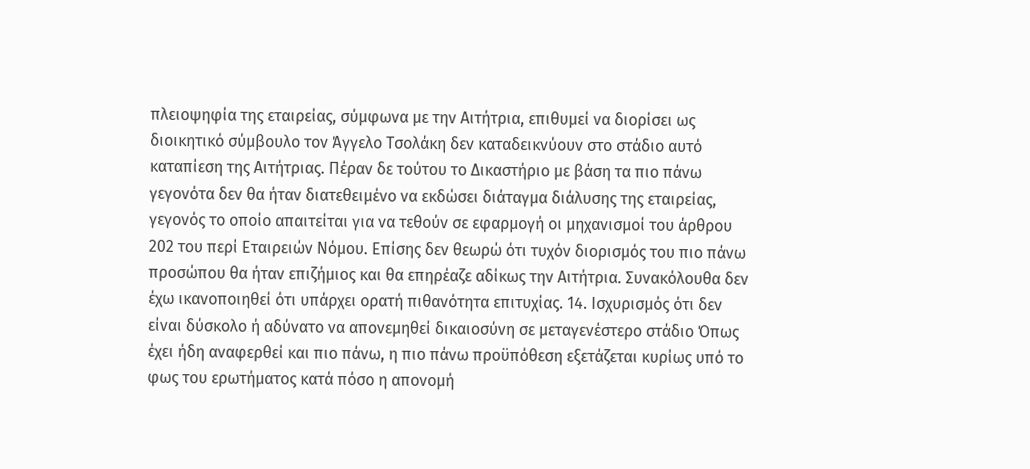πλειοψηφία της εταιρείας, σύμφωνα με την Αιτήτρια, επιθυμεί να διορίσει ως διοικητικό σύμβουλο τον Άγγελο Τσολάκη δεν καταδεικνύουν στο στάδιο αυτό καταπίεση της Αιτήτριας. Πέραν δε τούτου το Δικαστήριο με βάση τα πιο πάνω γεγονότα δεν θα ήταν διατεθειμένο να εκδώσει διάταγμα διάλυσης της εταιρείας, γεγονός το οποίο απαιτείται για να τεθούν σε εφαρμογή οι μηχανισμοί του άρθρου 202 του περί Εταιρειών Νόμου. Επίσης δεν θεωρώ ότι τυχόν διορισμός του πιο πάνω προσώπου θα ήταν επιζήμιος και θα επηρέαζε αδίκως την Αιτήτρια. Συνακόλουθα δεν έχω ικανοποιηθεί ότι υπάρχει ορατή πιθανότητα επιτυχίας. 14. Ισχυρισμός ότι δεν είναι δύσκολο ή αδύνατο να απονεμηθεί δικαιοσύνη σε μεταγενέστερο στάδιο Όπως έχει ήδη αναφερθεί και πιο πάνω, η πιο πάνω προϋπόθεση εξετάζεται κυρίως υπό το φως του ερωτήματος κατά πόσο η απονομή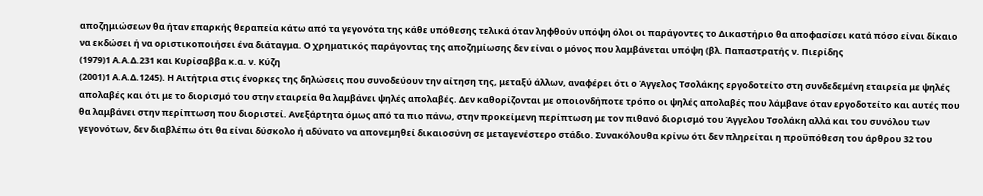αποζημιώσεων θα ήταν επαρκής θεραπεία κάτω από τα γεγονότα της κάθε υπόθεσης τελικά όταν ληφθούν υπόψη όλοι οι παράγοντες το Δικαστήριο θα αποφασίσει κατά πόσο είναι δίκαιο να εκδώσει ή να οριστικοποιήσει ένα διάταγμα. Ο χρηματικός παράγοντας της αποζημίωσης δεν είναι ο μόνος που λαμβάνεται υπόψη (βλ. Παπαστρατής ν. Πιερίδης
(1979)1 Α.Α.Δ.231 και Κυρίσαββα κ.α. ν. Κύζη
(2001)1 Α.Α.Δ.1245). Η Αιτήτρια στις ένορκες της δηλώσεις που συνοδεύουν την αίτηση της, μεταξύ άλλων, αναφέρει ότι ο Άγγελος Τσολάκης εργοδοτείτο στη συνδεδεμένη εταιρεία με ψηλές απολαβές και ότι με το διορισμό του στην εταιρεία θα λαμβάνει ψηλές απολαβές. Δεν καθορίζονται με οποιονδήποτε τρόπο οι ψηλές απολαβές που λάμβανε όταν εργοδοτείτο και αυτές που θα λαμβάνει στην περίπτωση που διοριστεί. Ανεξάρτητα όμως από τα πιο πάνω, στην προκείμενη περίπτωση με τον πιθανό διορισμό του Άγγελου Τσολάκη αλλά και του συνόλου των γεγονότων, δεν διαβλέπω ότι θα είναι δύσκολο ή αδύνατο να απονεμηθεί δικαιοσύνη σε μεταγενέστερο στάδιο. Συνακόλουθα κρίνω ότι δεν πληρείται η προϋπόθεση του άρθρου 32 του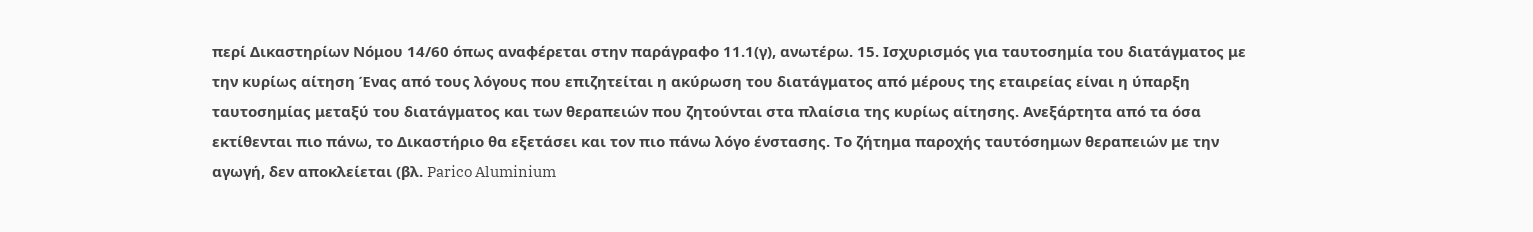περί Δικαστηρίων Νόμου 14/60 όπως αναφέρεται στην παράγραφο 11.1(γ), ανωτέρω. 15. Ισχυρισμός για ταυτοσημία του διατάγματος με την κυρίως αίτηση Ένας από τους λόγους που επιζητείται η ακύρωση του διατάγματος από μέρους της εταιρείας είναι η ύπαρξη ταυτοσημίας μεταξύ του διατάγματος και των θεραπειών που ζητούνται στα πλαίσια της κυρίως αίτησης. Ανεξάρτητα από τα όσα εκτίθενται πιο πάνω, το Δικαστήριο θα εξετάσει και τον πιο πάνω λόγο ένστασης. Το ζήτημα παροχής ταυτόσημων θεραπειών με την αγωγή, δεν αποκλείεται (βλ. Parico Aluminium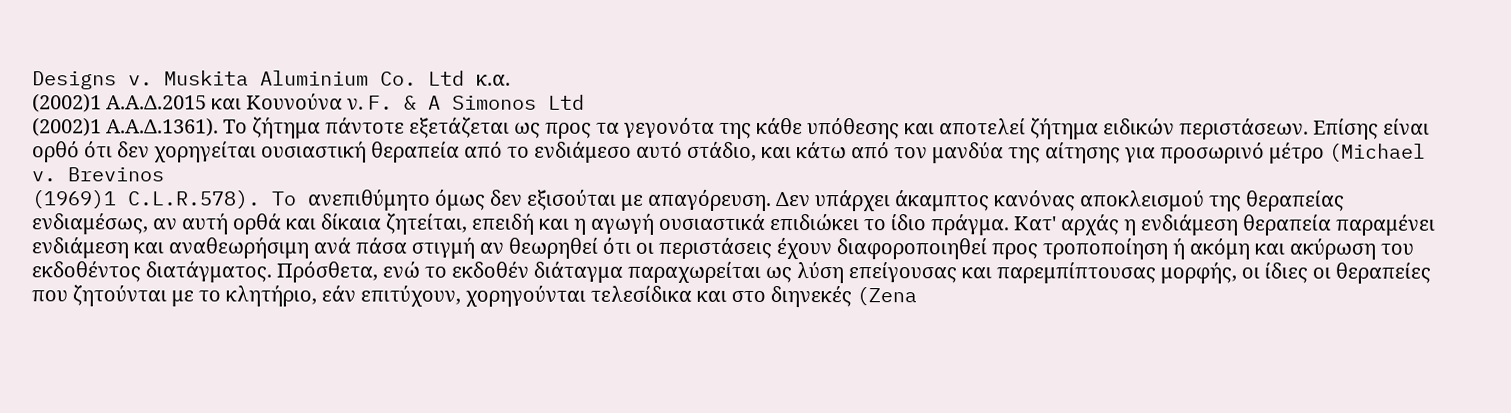Designs v. Muskita Aluminium Co. Ltd κ.α.
(2002)1 Α.Α.Δ.2015 και Κουνούνα ν. F. & A Simonos Ltd
(2002)1 Α.Α.Δ.1361). Το ζήτημα πάντοτε εξετάζεται ως προς τα γεγονότα της κάθε υπόθεσης και αποτελεί ζήτημα ειδικών περιστάσεων. Επίσης είναι ορθό ότι δεν χορηγείται ουσιαστική θεραπεία από το ενδιάμεσο αυτό στάδιο, και κάτω από τον μανδύα της αίτησης για προσωρινό μέτρο (Michael v. Brevinos
(1969)1 C.L.R.578). To ανεπιθύμητο όμως δεν εξισούται με απαγόρευση. Δεν υπάρχει άκαμπτος κανόνας αποκλεισμού της θεραπείας ενδιαμέσως, αν αυτή ορθά και δίκαια ζητείται, επειδή και η αγωγή ουσιαστικά επιδιώκει το ίδιο πράγμα. Κατ' αρχάς η ενδιάμεση θεραπεία παραμένει ενδιάμεση και αναθεωρήσιμη ανά πάσα στιγμή αν θεωρηθεί ότι οι περιστάσεις έχουν διαφοροποιηθεί προς τροποποίηση ή ακόμη και ακύρωση του εκδοθέντος διατάγματος. Πρόσθετα, ενώ το εκδοθέν διάταγμα παραχωρείται ως λύση επείγουσας και παρεμπίπτουσας μορφής, οι ίδιες οι θεραπείες που ζητούνται με το κλητήριο, εάν επιτύχουν, χορηγούνται τελεσίδικα και στο διηνεκές (Zena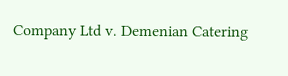Company Ltd v. Demenian Catering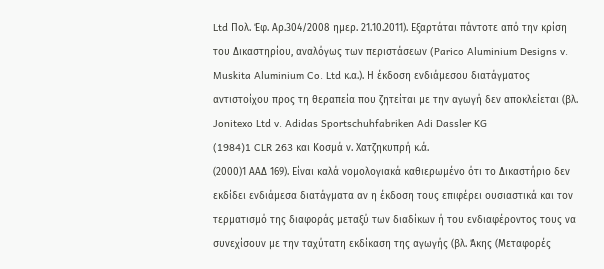Ltd Πoλ. Έφ. Αρ.304/2008 ημερ. 21.10.2011). Εξαρτάται πάντοτε από την κρίση του Δικαστηρίου, αναλόγως των περιστάσεων (Parico Aluminium Designs v. Muskita Aluminium Co. Ltd κ.α.). Η έκδοση ενδιάμεσου διατάγματος αντιστοίχου προς τη θεραπεία που ζητείται με την αγωγή δεν αποκλείεται (βλ. Jonitexo Ltd v. Adidas Sportschuhfabriken Adi Dassler KG
(1984)1 CLR 263 και Κοσμά ν. Χατζηκυπρή κ.ά.
(2000)1 ΑΑΔ 169). Είναι καλά νομολογιακά καθιερωμένο ότι το Δικαστήριο δεν εκδίδει ενδιάμεσα διατάγματα αν η έκδοση τους επιφέρει ουσιαστικά και τον τερματισμό της διαφοράς μεταξύ των διαδίκων ή του ενδιαφέροντος τους να συνεχίσουν με την ταχύτατη εκδίκαση της αγωγής (βλ. Άκης (Μεταφορές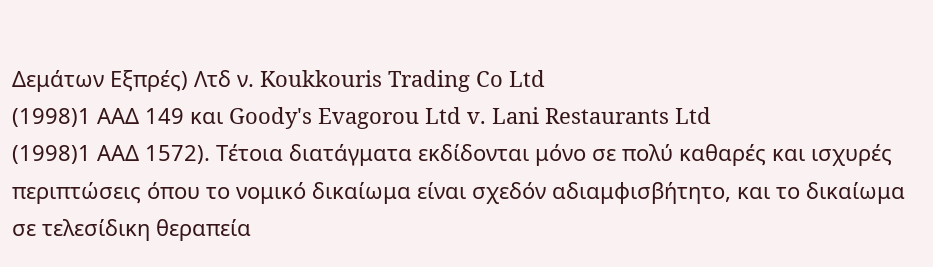Δεμάτων Εξπρές) Λτδ ν. Koukkouris Trading Co Ltd
(1998)1 ΑΑΔ 149 και Goody's Evagorou Ltd v. Lani Restaurants Ltd
(1998)1 ΑΑΔ 1572). Τέτοια διατάγματα εκδίδονται μόνο σε πολύ καθαρές και ισχυρές περιπτώσεις όπου το νομικό δικαίωμα είναι σχεδόν αδιαμφισβήτητο, και το δικαίωμα σε τελεσίδικη θεραπεία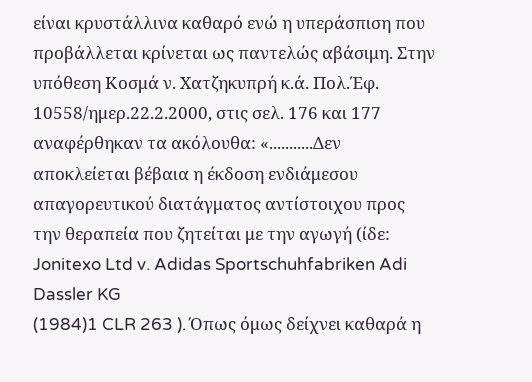είναι κρυστάλλινα καθαρό ενώ η υπεράσπιση που προβάλλεται κρίνεται ως παντελώς αβάσιμη. Στην υπόθεση Κοσμά ν. Χατζηκυπρή κ.ά. Πολ.Έφ. 10558/ημερ.22.2.2000, στις σελ. 176 και 177 αναφέρθηκαν τα ακόλουθα: «...........Δεν αποκλείεται βέβαια η έκδοση ενδιάμεσου απαγορευτικού διατάγματος αντίστοιχου προς την θεραπεία που ζητείται με την αγωγή (ίδε: Jonitexo Ltd v. Adidas Sportschuhfabriken Adi Dassler KG
(1984)1 CLR 263 ). Όπως όμως δείχνει καθαρά η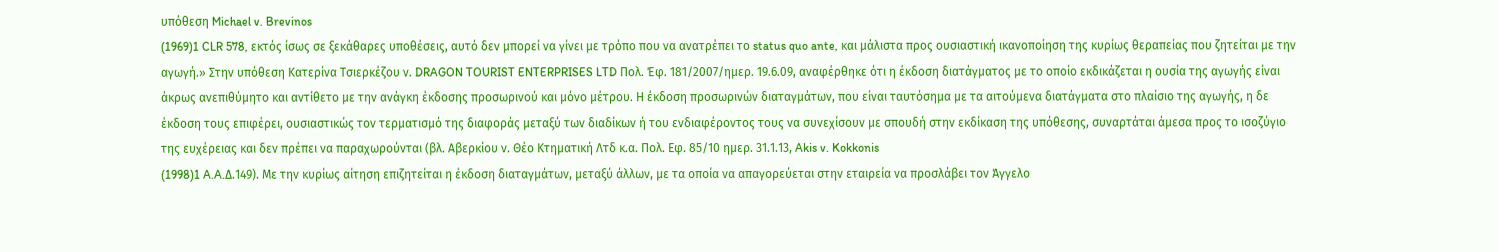υπόθεση Michael v. Brevinos
(1969)1 CLR 578, εκτός ίσως σε ξεκάθαρες υποθέσεις, αυτό δεν μπορεί να γίνει με τρόπο που να ανατρέπει το status quo ante, και μάλιστα προς ουσιαστική ικανοποίηση της κυρίως θεραπείας που ζητείται με την αγωγή.» Στην υπόθεση Κατερίνα Τσιερκέζου ν. DRAGON TOURIST ENTERPRISES LTD Πολ. Έφ. 181/2007/ημερ. 19.6.09, αναφέρθηκε ότι η έκδοση διατάγματος με το οποίο εκδικάζεται η ουσία της αγωγής είναι άκρως ανεπιθύμητο και αντίθετο με την ανάγκη έκδοσης προσωρινού και μόνο μέτρου. Η έκδοση προσωρινών διαταγμάτων, που είναι ταυτόσημα με τα αιτούμενα διατάγματα στο πλαίσιο της αγωγής, η δε έκδοση τους επιφέρει, ουσιαστικώς τον τερματισμό της διαφοράς μεταξύ των διαδίκων ή του ενδιαφέροντος τους να συνεχίσουν με σπουδή στην εκδίκαση της υπόθεσης, συναρτάται άμεσα προς το ισοζύγιο της ευχέρειας και δεν πρέπει να παραχωρούνται (βλ. Αβερκίου ν. Θέο Κτηματική Λτδ κ.α. Πολ. Εφ. 85/10 ημερ. 31.1.13, Akis v. Kokkonis
(1998)1 A.A.Δ.149). Με την κυρίως αίτηση επιζητείται η έκδοση διαταγμάτων, μεταξύ άλλων, με τα οποία να απαγορεύεται στην εταιρεία να προσλάβει τον Άγγελο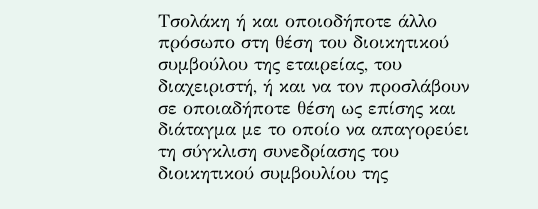Τσολάκη ή και οποιοδήποτε άλλο πρόσωπο στη θέση του διοικητικού συμβούλου της εταιρείας, του διαχειριστή, ή και να τον προσλάβουν σε οποιαδήποτε θέση ως επίσης και διάταγμα με το οποίο να απαγορεύει τη σύγκλιση συνεδρίασης του διοικητικού συμβουλίου της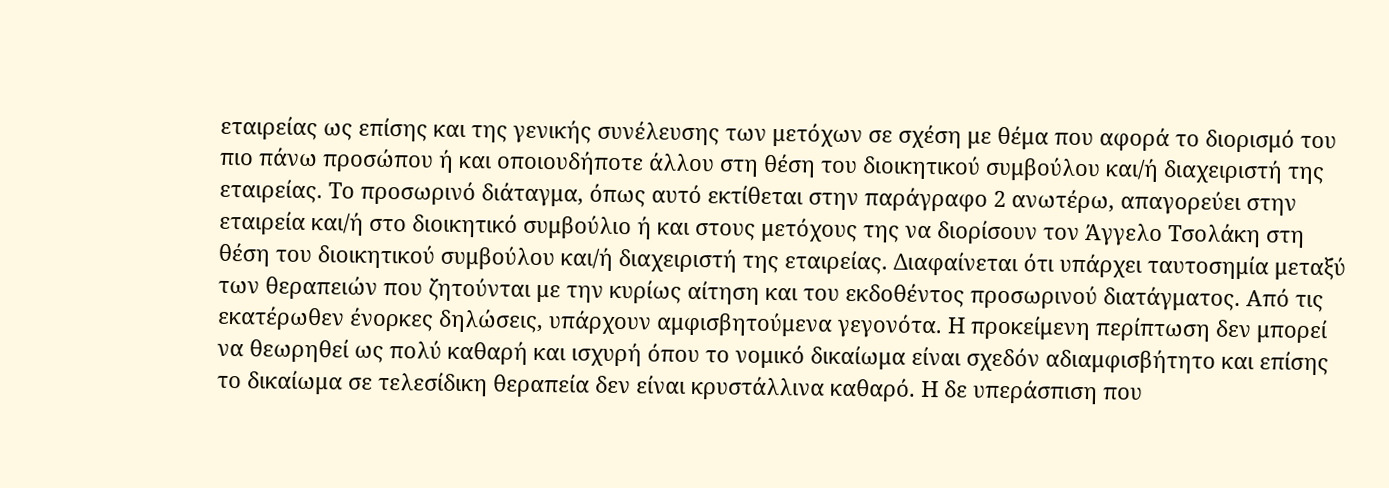εταιρείας ως επίσης και της γενικής συνέλευσης των μετόχων σε σχέση με θέμα που αφορά το διορισμό του πιο πάνω προσώπου ή και οποιουδήποτε άλλου στη θέση του διοικητικού συμβούλου και/ή διαχειριστή της εταιρείας. Το προσωρινό διάταγμα, όπως αυτό εκτίθεται στην παράγραφο 2 ανωτέρω, απαγορεύει στην εταιρεία και/ή στο διοικητικό συμβούλιο ή και στους μετόχους της να διορίσουν τον Άγγελο Τσολάκη στη θέση του διοικητικού συμβούλου και/ή διαχειριστή της εταιρείας. Διαφαίνεται ότι υπάρχει ταυτοσημία μεταξύ των θεραπειών που ζητούνται με την κυρίως αίτηση και του εκδοθέντος προσωρινού διατάγματος. Από τις εκατέρωθεν ένορκες δηλώσεις, υπάρχουν αμφισβητούμενα γεγονότα. Η προκείμενη περίπτωση δεν μπορεί να θεωρηθεί ως πολύ καθαρή και ισχυρή όπου το νομικό δικαίωμα είναι σχεδόν αδιαμφισβήτητο και επίσης το δικαίωμα σε τελεσίδικη θεραπεία δεν είναι κρυστάλλινα καθαρό. Η δε υπεράσπιση που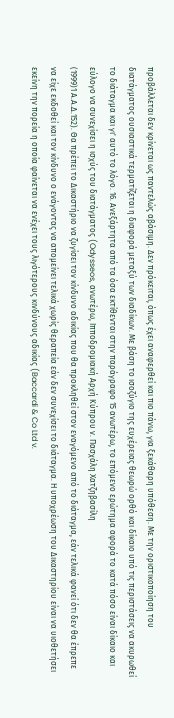προβάλλεται δεν κρίνεται ως παντελώς αβάσιμη. Δεν πρόκειται, όπως έχει αναφερθεί και πιο πάνω, για ξεκάθαρη υπόθεση. Με την οριστικοποίηση του διατάγματος ουσιαστικά τερματίζεται η διαφορά μεταξύ των διαδίκων. Με βάση το ισοζύγιο της ευχέρειας θεωρώ ορθό και δίκαιο υπό τις περιστάσεις να ακυρωθεί το διάταγμα και γι' αυτό το λόγο. 16. Ανεξάρτητα από τα όσα εκτίθενται στην παράγραφο 15 ανωτέρω, το επόμενο ερώτημα αφορά το κατά πόσο είναι δίκαιο και εύλογο να συνεχίσει η ισχύς του διατάγματος (Odysseos, ανωτέρω, Ιπποδρομιακή Αρχή Κύπρου ν. Πασχάλη Χατζηβασίλη
(1999)1 Α.Α.Δ.152). Θα πρέπει το Δικαστήριο να ζυγίσει τον κίνδυνο αδικίας που θα προκληθεί στον εναγόμενο από το διάταγμα, εάν τελικά φανεί ότι δεν θα έπρεπε να είχε εκδοθεί και τον κίνδυνο ο ενάγοντας να απομείνει τελικά χωρίς θεραπεία εάν δεν συνεχίσει το διάταγμα. Η υποχρέωση του Δικαστηρίου είναι να υιοθετήσει εκείνη την πορεία η οποία φαίνεται να ενέχει τους λιγότερους κινδύνους αδικίας (Baccardi & Co Ltd v.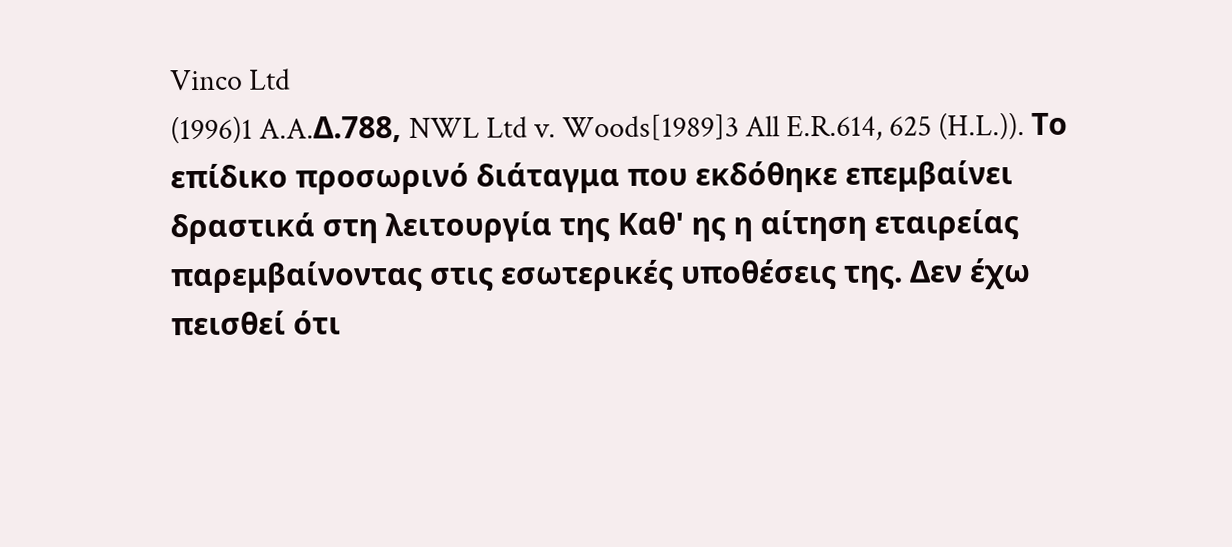Vinco Ltd
(1996)1 A.A.Δ.788, NWL Ltd v. Woods[1989]3 All E.R.614, 625 (H.L.)). Το επίδικο προσωρινό διάταγμα που εκδόθηκε επεμβαίνει δραστικά στη λειτουργία της Καθ' ης η αίτηση εταιρείας παρεμβαίνοντας στις εσωτερικές υποθέσεις της. Δεν έχω πεισθεί ότι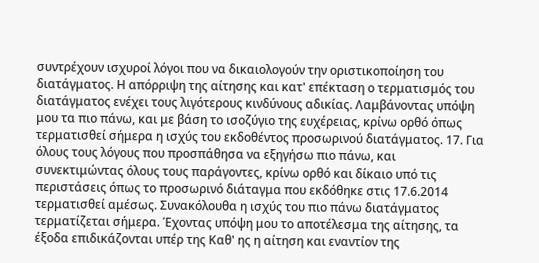συντρέχουν ισχυροί λόγοι που να δικαιολογούν την οριστικοποίηση του διατάγματος. Η απόρριψη της αίτησης και κατ' επέκταση ο τερματισμός του διατάγματος ενέχει τους λιγότερους κινδύνους αδικίας. Λαμβάνοντας υπόψη μου τα πιο πάνω, και με βάση το ισοζύγιο της ευχέρειας, κρίνω ορθό όπως τερματισθεί σήμερα η ισχύς του εκδοθέντος προσωρινού διατάγματος. 17. Για όλους τους λόγους που προσπάθησα να εξηγήσω πιο πάνω, και συνεκτιμώντας όλους τους παράγοντες, κρίνω ορθό και δίκαιο υπό τις περιστάσεις όπως το προσωρινό διάταγμα που εκδόθηκε στις 17.6.2014 τερματισθεί αμέσως. Συνακόλουθα η ισχύς του πιο πάνω διατάγματος τερματίζεται σήμερα. Έχοντας υπόψη μου το αποτέλεσμα της αίτησης, τα έξοδα επιδικάζονται υπέρ της Καθ' ης η αίτηση και εναντίον της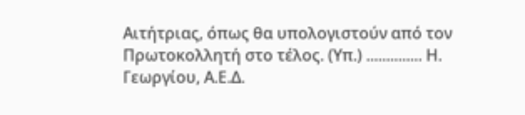Αιτήτριας, όπως θα υπολογιστούν από τον Πρωτοκολλητή στο τέλος. (Υπ.) .............. Η. Γεωργίου, Α.Ε.Δ.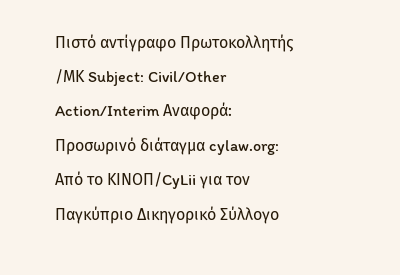Πιστό αντίγραφο Πρωτοκολλητής /ΜΚ Subject: Civil/Other Action/Interim Αναφορά: Προσωρινό διάταγμα cylaw.org: Από το ΚΙΝOΠ/CyLii για τον Παγκύπριο Δικηγορικό Σύλλογο